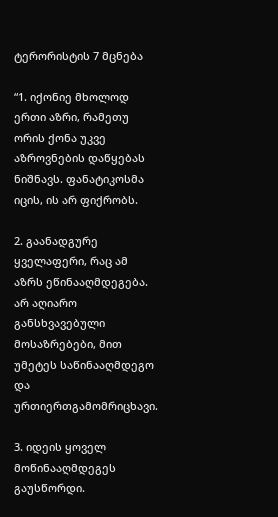ტერორისტის 7 მცნება

“1. იქონიე მხოლოდ ერთი აზრი, რამეთუ ორის ქონა უკვე აზროვნების დაწყებას ნიშნავს. ფანატიკოსმა იცის, ის არ ფიქრობს.

2. გაანადგურე ყველაფერი, რაც ამ აზრს ეწინააღმდეგება. არ აღიარო განსხვავებული მოსაზრებები, მით უმეტეს საწინააღმდეგო და ურთიერთგამომრიცხავი.

3. იდეის ყოველ მოწინააღმდეგეს გაუსწორდი.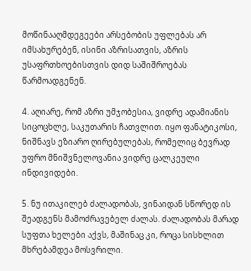მოწინააღმდეგეები არსებობის უფლებას არ იმსახურებენ, ისინი აზრისათვის, აზრის უსაფრთხოებისთვის დიდ საშიშროებას წარმოადგენენ.

4. აღიარე, რომ აზრი უმჯობესია, ვიდრე ადამიანის სიცოცხლე, საკუთარის ჩათვლით. იყო ფანატიკოსი, ნიშნავს ეზიარო ღირებულებას, რომელიც ბევრად უფრო მნიშვნელოვანია ვიდრე ცალკეული ინდივიდები.

5. ნუ ითაკილებ ძალადობას, ვინაიდან სწორედ ის შეადგენს მამოძრავებელ ძალას. ძალადობას მარად სუფთა ხელები აქვს, მაშინაც კი, როცა სისხლით მხრებამდეა მოსვრილი.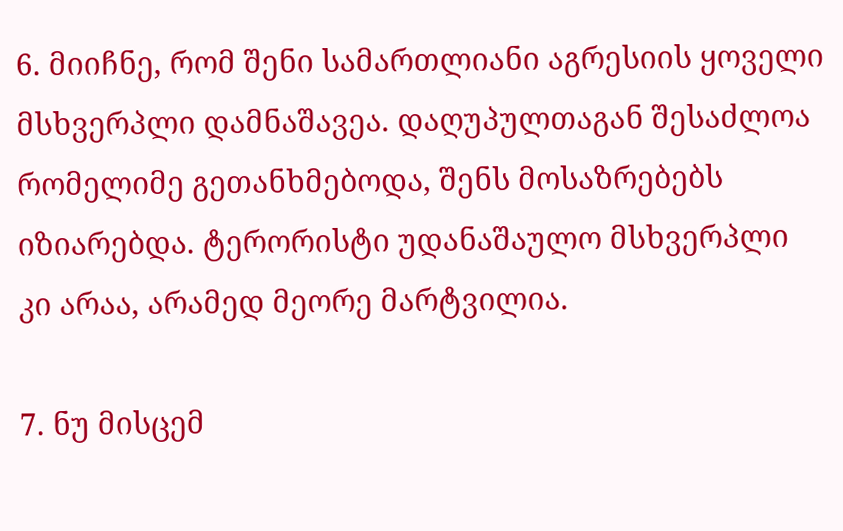6. მიიჩნე, რომ შენი სამართლიანი აგრესიის ყოველი მსხვერპლი დამნაშავეა. დაღუპულთაგან შესაძლოა რომელიმე გეთანხმებოდა, შენს მოსაზრებებს იზიარებდა. ტერორისტი უდანაშაულო მსხვერპლი კი არაა, არამედ მეორე მარტვილია.

7. ნუ მისცემ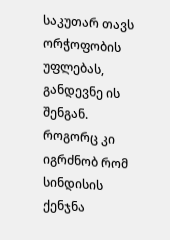საკუთარ თავს ორჭოფობის უფლებას, განდევნე ის შენგან. როგორც კი იგრძნობ რომ სინდისის ქენჯნა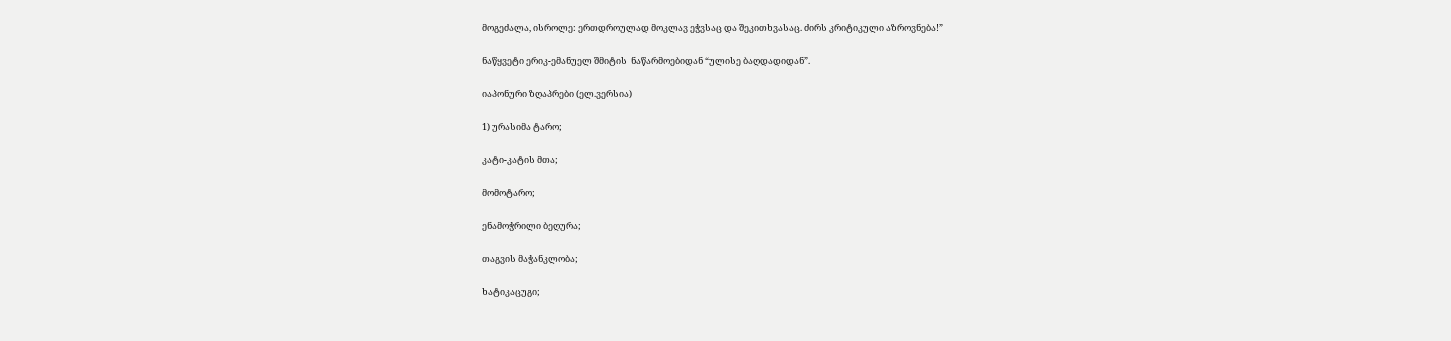მოგეძალა, ისროლე: ერთდროულად მოკლავ ეჭვსაც და შეკითხვასაც. ძირს კრიტიკული აზროვნება!”

ნაწყვეტი ერიკ-ემანუელ შმიტის  ნაწარმოებიდან “ულისე ბაღდადიდან”.

იაპონური ზღაპრები (ელ.ვერსია)

1) ურასიმა ტარო;

კატი-კატის მთა;

მომოტარო;

ენამოჭრილი ბეღურა;

თაგვის მაჭანკლობა;

ხატიკაცუგი;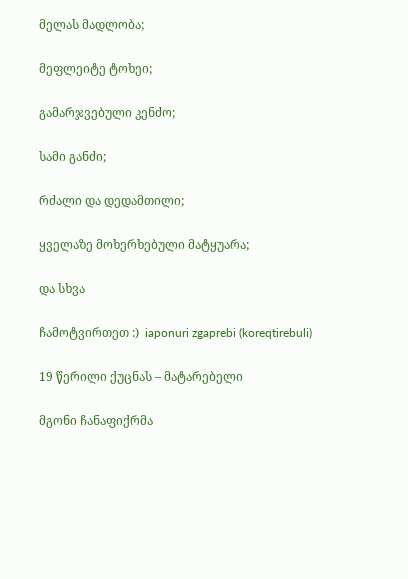მელას მადლობა;

მეფლეიტე ტოხეი;

გამარჯვებული კენძო;

სამი განძი;

რძალი და დედამთილი;

ყველაზე მოხერხებული მატყუარა;

და სხვა

ჩამოტვირთეთ :)  iaponuri zgaprebi (koreqtirebuli)

19 წერილი ქუცნას – მატარებელი

მგონი ჩანაფიქრმა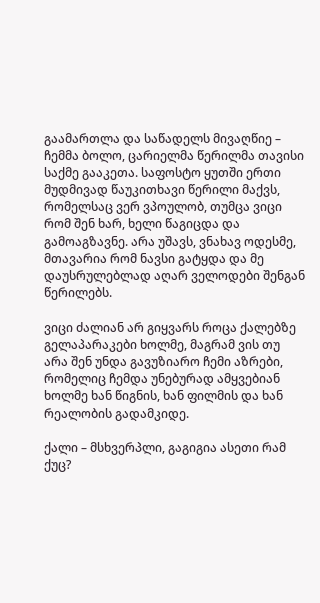გაამართლა და საწადელს მივაღწიე – ჩემმა ბოლო, ცარიელმა წერილმა თავისი საქმე გააკეთა. საფოსტო ყუთში ერთი მუდმივად წაუკითხავი წერილი მაქვს, რომელსაც ვერ ვპოულობ, თუმცა ვიცი რომ შენ ხარ, ხელი წაგიცდა და გამოაგზავნე. არა უშავს, ვნახავ ოდესმე, მთავარია რომ ნავსი გატყდა და მე დაუსრულებლად აღარ ველოდები შენგან წერილებს.

ვიცი ძალიან არ გიყვარს როცა ქალებზე გელაპარაკები ხოლმე, მაგრამ ვის თუ არა შენ უნდა გავუზიარო ჩემი აზრები, რომელიც ჩემდა უნებურად ამყვებიან ხოლმე ხან წიგნის, ხან ფილმის და ხან რეალობის გადამკიდე.

ქალი – მსხვერპლი, გაგიგია ასეთი რამ ქუც?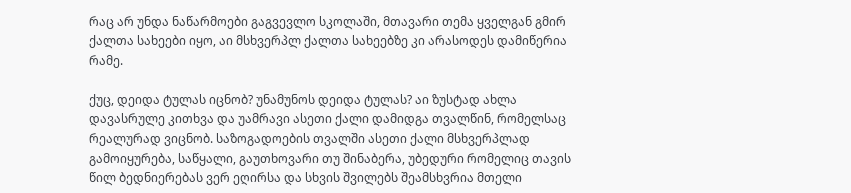რაც არ უნდა ნაწარმოები გაგვევლო სკოლაში, მთავარი თემა ყველგან გმირ ქალთა სახეები იყო, აი მსხვერპლ ქალთა სახეებზე კი არასოდეს დამიწერია რამე.

ქუც, დეიდა ტულას იცნობ? უნამუნოს დეიდა ტულას? აი ზუსტად ახლა დავასრულე კითხვა და უამრავი ასეთი ქალი დამიდგა თვალწინ, რომელსაც რეალურად ვიცნობ. საზოგადოების თვალში ასეთი ქალი მსხვერპლად გამოიყურება, საწყალი, გაუთხოვარი თუ შინაბერა, უბედური რომელიც თავის წილ ბედნიერებას ვერ ეღირსა და სხვის შვილებს შეამსხვრია მთელი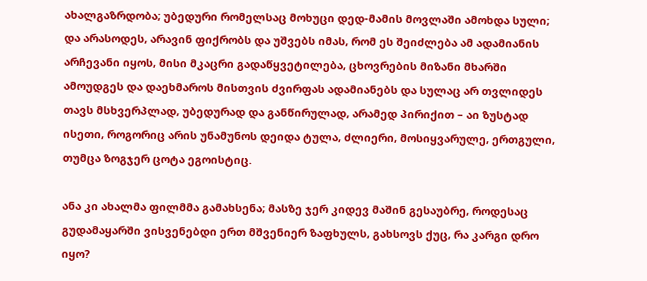ახალგაზრდობა; უბედური რომელსაც მოხუცი დედ-მამის მოვლაში ამოხდა სული; და არასოდეს, არავინ ფიქრობს და უშვებს იმას, რომ ეს შეიძლება ამ ადამიანის არჩევანი იყოს, მისი მკაცრი გადაწყვეტილება, ცხოვრების მიზანი მხარში ამოუდგეს და დაეხმაროს მისთვის ძვირფას ადამიანებს და სულაც არ თვლიდეს თავს მსხვერპლად, უბედურად და განწირულად, არამედ პირიქით – აი ზუსტად ისეთი, როგორიც არის უნამუნოს დეიდა ტულა, ძლიერი, მოსიყვარულე, ერთგული, თუმცა ზოგჯერ ცოტა ეგოისტიც.

ანა კი ახალმა ფილმმა გამახსენა; მასზე ჯერ კიდევ მაშინ გესაუბრე, როდესაც გუდამაყარში ვისვენებდი ერთ მშვენიერ ზაფხულს, გახსოვს ქუც, რა კარგი დრო იყო?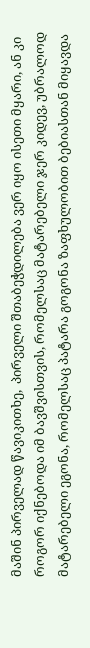მაშინ პირველად წავიკითხე,  პირველი შთაბეჭდილება ვერ იყო ისეთი მყარი, ან კი როგორ იქნებოდა იმ ბავშვისთვის, რომელსაც მატარებელი ჯერ კიდევ, უბრალოდ მატარებელი ეგონა, რომელსაც პატარა გოგონა ზაფხულობით ბებიასთან მიყავდა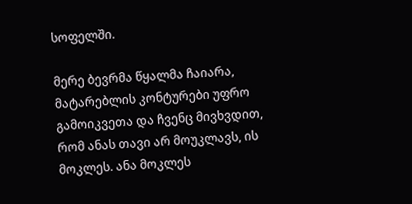სოფელში.

მერე ბევრმა წყალმა ჩაიარა, მატარებლის კონტურები უფრო გამოიკვეთა და ჩვენც მივხვდით, რომ ანას თავი არ მოუკლავს, ის მოკლეს. ანა მოკლეს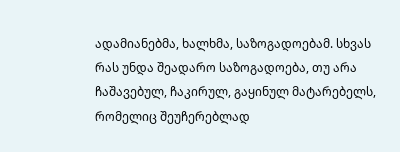ადამიანებმა, ხალხმა, საზოგადოებამ. სხვას რას უნდა შეადარო საზოგადოება, თუ არა ჩაშავებულ, ჩაკირულ, გაყინულ მატარებელს, რომელიც შეუჩერებლად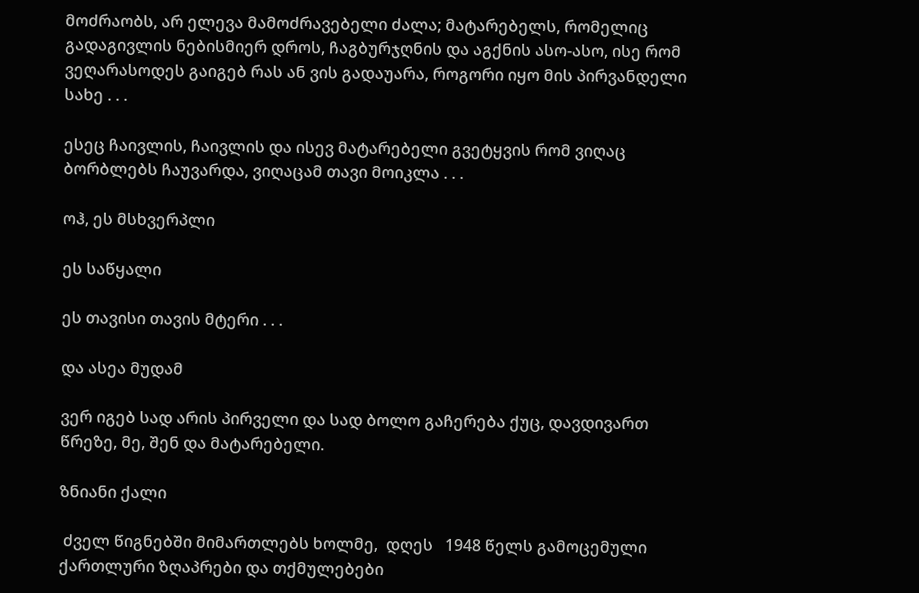მოძრაობს, არ ელევა მამოძრავებელი ძალა; მატარებელს, რომელიც გადაგივლის ნებისმიერ დროს, ჩაგბურჯღნის და აგქნის ასო-ასო, ისე რომ ვეღარასოდეს გაიგებ რას ან ვის გადაუარა, როგორი იყო მის პირვანდელი სახე . . .

ესეც ჩაივლის, ჩაივლის და ისევ მატარებელი გვეტყვის რომ ვიღაც ბორბლებს ჩაუვარდა, ვიღაცამ თავი მოიკლა . . .

ოჰ, ეს მსხვერპლი

ეს საწყალი

ეს თავისი თავის მტერი . . .

და ასეა მუდამ

ვერ იგებ სად არის პირველი და სად ბოლო გაჩერება ქუც, დავდივართ წრეზე, მე, შენ და მატარებელი.

ზნიანი ქალი

 ძველ წიგნებში მიმართლებს ხოლმე,  დღეს   1948 წელს გამოცემული ქართლური ზღაპრები და თქმულებები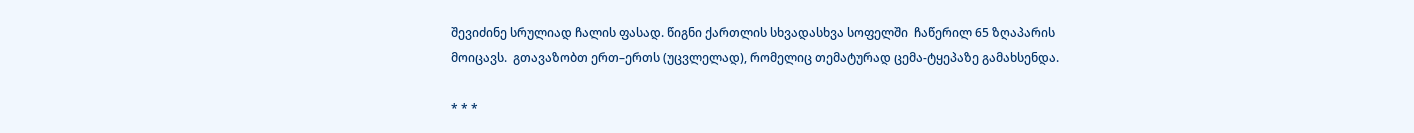შევიძინე სრულიად ჩალის ფასად. წიგნი ქართლის სხვადასხვა სოფელში  ჩაწერილ 65 ზღაპარის მოიცავს.  გთავაზობთ ერთ–ერთს (უცვლელად), რომელიც თემატურად ცემა-ტყეპაზე გამახსენდა.

* * *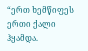“ერთ ხემწიფეს ერთი ქალი ჰყამდა.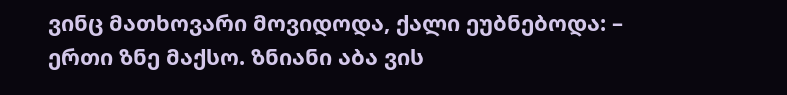ვინც მათხოვარი მოვიდოდა, ქალი ეუბნებოდა: – ერთი ზნე მაქსო. ზნიანი აბა ვის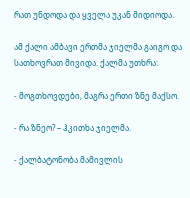რათ უნდოდა და ყველა უკან მიდიოდა.

ამ ქალი ამბავი ერთმა ჯიელმა გაიგო და სათხოვრათ მივიდა. ქალმა უთხრა:

- მოგთხოვდები, მაგრა ერთი ზნე მაქსო.

- რა ზნეო? – ჰკითხა ჯიელმა.

- ქალბატონობა მამივლის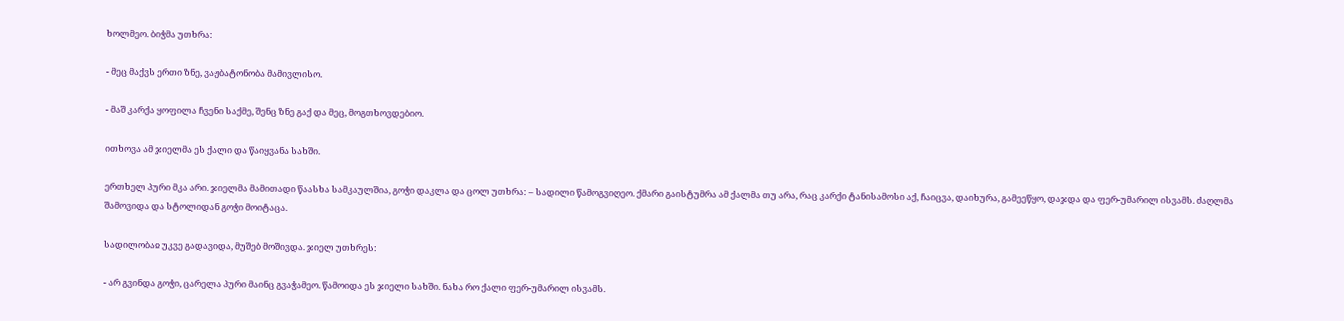ხოლმეო. ბიჭმა უთხრა:

- მეც მაქვს ერთი ზნე, ვაჟბატონობა მამივლისო.

- მაშ კარქა ყოფილა ჩვენი საქმე, შენც ზნე გაქ და მეც, მოგთხოვდებიო.

ითხოვა ამ ჯიელმა ეს ქალი და წაიყვანა სახში.

ერთხელ პური მკა არი. ჯიელმა მამითადი წაასხა სამკაულშია, გოჭი დაკლა და ცოლ უთხრა: – სადილი წამოგვიღეო. ქმარი გაისტუმრა ამ ქალმა თუ არა, რაც კარქი ტანისამოსი აქ, ჩაიცვა, დაიხურა, გამეეწყო, დაჯდა და ფერ-უმარილ ისვამს. ძაღლმა შამოვიდა და სტოლიდან გოჭი მოიტაცა.

სადილობაჲ უკვე გადავიდა, მუშებ მოშივდა. ჯიელ უთხრეს:

- არ გვინდა გოჭი, ცარელა პური მაინც გვაჭამეო. წამოიდა ეს ჯიელი სახში. ნახა რო ქალი ფერ-უმარილ ისვამს.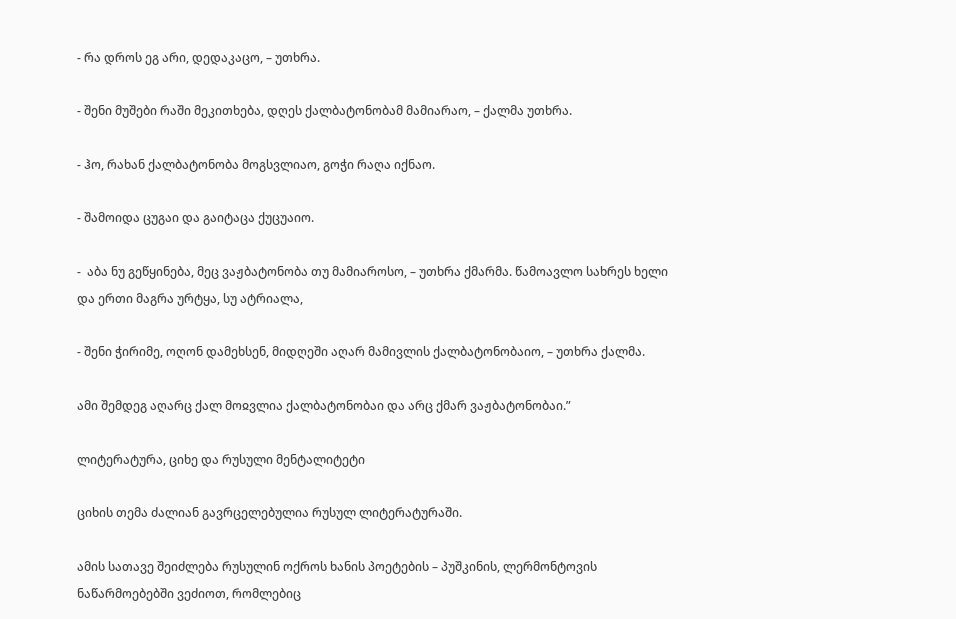- რა დროს ეგ არი, დედაკაცო, – უთხრა.

- შენი მუშები რაში მეკითხება, დღეს ქალბატონობამ მამიარაო, – ქალმა უთხრა.

- ჰო, რახან ქალბატონობა მოგსვლიაო, გოჭი რაღა იქნაო.

- შამოიდა ცუგაი და გაიტაცა ქუცუაიო.

-  აბა ნუ გეწყინება, მეც ვაჟბატონობა თუ მამიაროსო, – უთხრა ქმარმა. წამოავლო სახრეს ხელი და ერთი მაგრა ურტყა, სუ ატრიალა,

- შენი ჭირიმე, ოღონ დამეხსენ, მიდღეში აღარ მამივლის ქალბატონობაიო, – უთხრა ქალმა.

ამი შემდეგ აღარც ქალ მოჲვლია ქალბატონობაი და არც ქმარ ვაჟბატონობაი.”

ლიტერატურა, ციხე და რუსული მენტალიტეტი

ციხის თემა ძალიან გავრცელებულია რუსულ ლიტერატურაში.

ამის სათავე შეიძლება რუსულინ ოქროს ხანის პოეტების – პუშკინის, ლერმონტოვის ნაწარმოებებში ვეძიოთ, რომლებიც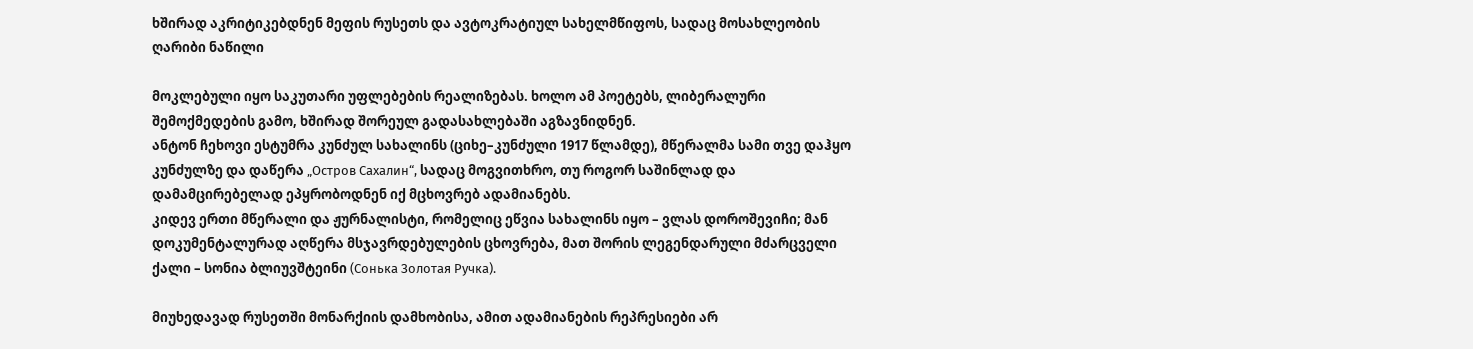ხშირად აკრიტიკებდნენ მეფის რუსეთს და ავტოკრატიულ სახელმწიფოს, სადაც მოსახლეობის ღარიბი ნაწილი

მოკლებული იყო საკუთარი უფლებების რეალიზებას. ხოლო ამ პოეტებს, ლიბერალური შემოქმედების გამო, ხშირად შორეულ გადასახლებაში აგზავნიდნენ.
ანტონ ჩეხოვი ესტუმრა კუნძულ სახალინს (ციხე–კუნძული 1917 წლამდე), მწერალმა სამი თვე დაჰყო კუნძულზე და დაწერა „Остров Сахалин“, სადაც მოგვითხრო, თუ როგორ საშინლად და დამამცირებელად ეპყრობოდნენ იქ მცხოვრებ ადამიანებს.
კიდევ ერთი მწერალი და ჟურნალისტი, რომელიც ეწვია სახალინს იყო – ვლას დოროშევიჩი; მან დოკუმენტალურად აღწერა მსჯავრდებულების ცხოვრება, მათ შორის ლეგენდარული მძარცველი ქალი – სონია ბლიუვშტეინი (Сонька Золотая Ручка).

მიუხედავად რუსეთში მონარქიის დამხობისა, ამით ადამიანების რეპრესიები არ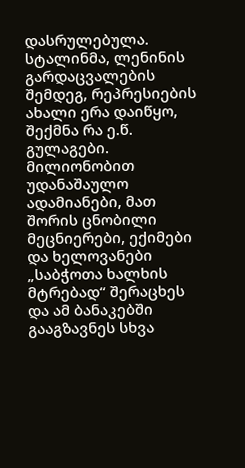დასრულებულა.
სტალინმა, ლენინის გარდაცვალების შემდეგ, რეპრესიების ახალი ერა დაიწყო, შექმნა რა ე.წ. გულაგები. მილიონობით უდანაშაულო ადამიანები, მათ შორის ცნობილი მეცნიერები, ექიმები და ხელოვანები „საბჭოთა ხალხის მტრებად“ შერაცხეს და ამ ბანაკებში გააგზავნეს სხვა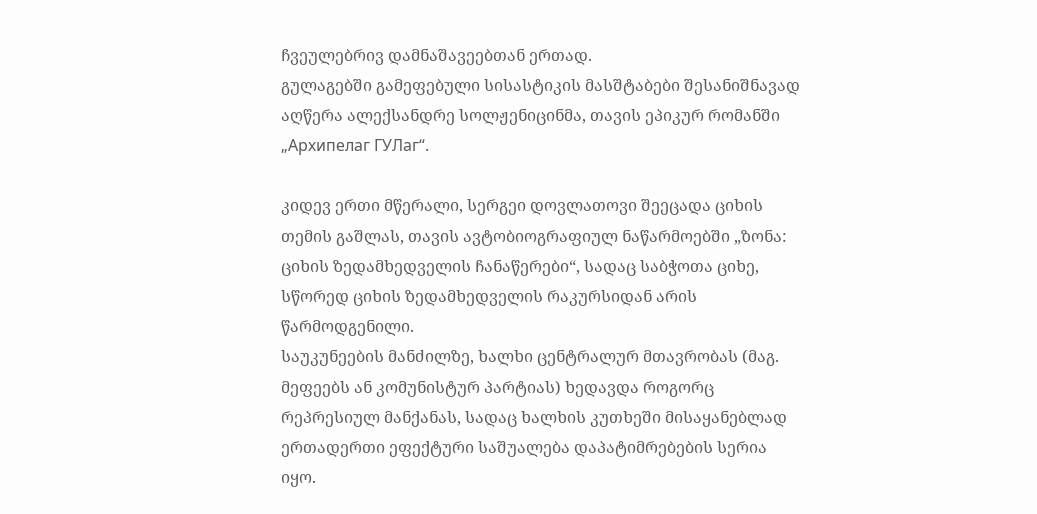ჩვეულებრივ დამნაშავეებთან ერთად.
გულაგებში გამეფებული სისასტიკის მასშტაბები შესანიშნავად აღწერა ალექსანდრე სოლჟენიცინმა, თავის ეპიკურ რომანში „Архипелаг ГУЛаг“.

კიდევ ერთი მწერალი, სერგეი დოვლათოვი შეეცადა ციხის თემის გაშლას, თავის ავტობიოგრაფიულ ნაწარმოებში „ზონა: ციხის ზედამხედველის ჩანაწერები“, სადაც საბჭოთა ციხე, სწორედ ციხის ზედამხედველის რაკურსიდან არის წარმოდგენილი.
საუკუნეების მანძილზე, ხალხი ცენტრალურ მთავრობას (მაგ. მეფეებს ან კომუნისტურ პარტიას) ხედავდა როგორც რეპრესიულ მანქანას, სადაც ხალხის კუთხეში მისაყანებლად ერთადერთი ეფექტური საშუალება დაპატიმრებების სერია იყო.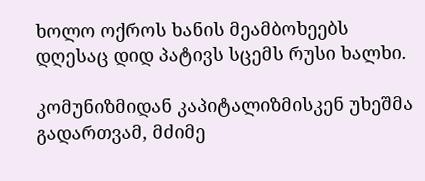ხოლო ოქროს ხანის მეამბოხეებს დღესაც დიდ პატივს სცემს რუსი ხალხი.

კომუნიზმიდან კაპიტალიზმისკენ უხეშმა გადართვამ, მძიმე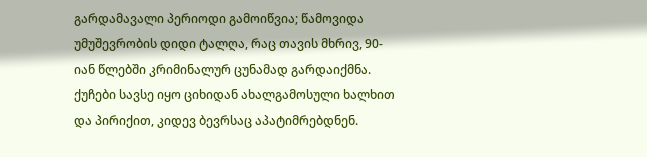გარდამავალი პერიოდი გამოიწვია; წამოვიდა უმუშევრობის დიდი ტალღა, რაც თავის მხრივ, 90-იან წლებში კრიმინალურ ცუნამად გარდაიქმნა. ქუჩები სავსე იყო ციხიდან ახალგამოსული ხალხით და პირიქით, კიდევ ბევრსაც აპატიმრებდნენ.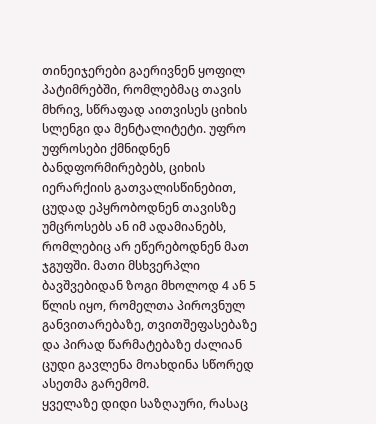თინეიჯერები გაერივნენ ყოფილ პატიმრებში, რომლებმაც თავის მხრივ, სწრაფად აითვისეს ციხის სლენგი და მენტალიტეტი. უფრო უფროსები ქმნიდნენ ბანდფორმირებებს, ციხის იერარქიის გათვალისწინებით, ცუდად ეპყრობოდნენ თავისზე უმცროსებს ან იმ ადამიანებს, რომლებიც არ ეწერებოდნენ მათ ჯგუფში. მათი მსხვერპლი ბავშვებიდან ზოგი მხოლოდ 4 ან 5 წლის იყო, რომელთა პიროვნულ განვითარებაზე, თვითშეფასებაზე და პირად წარმატებაზე ძალიან ცუდი გავლენა მოახდინა სწორედ ასეთმა გარემომ.
ყველაზე დიდი საზღაური, რასაც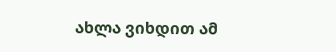ახლა ვიხდით ამ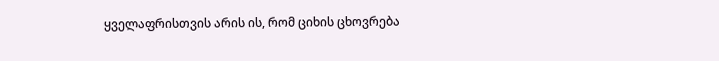ყველაფრისთვის არის ის, რომ ციხის ცხოვრება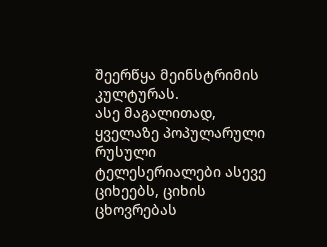შეერწყა მეინსტრიმის კულტურას.
ასე მაგალითად, ყველაზე პოპულარული რუსული ტელესერიალები ასევე ციხეებს, ციხის ცხოვრებას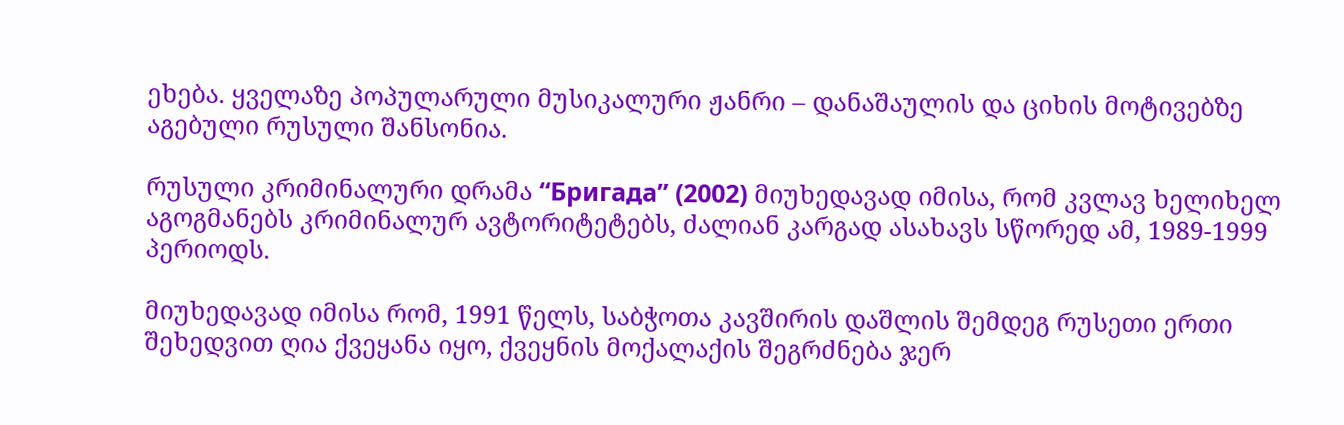ეხება. ყველაზე პოპულარული მუსიკალური ჟანრი – დანაშაულის და ციხის მოტივებზე აგებული რუსული შანსონია.

რუსული კრიმინალური დრამა “Бригада” (2002) მიუხედავად იმისა, რომ კვლავ ხელიხელ აგოგმანებს კრიმინალურ ავტორიტეტებს, ძალიან კარგად ასახავს სწორედ ამ, 1989-1999 პერიოდს.

მიუხედავად იმისა რომ, 1991 წელს, საბჭოთა კავშირის დაშლის შემდეგ რუსეთი ერთი შეხედვით ღია ქვეყანა იყო, ქვეყნის მოქალაქის შეგრძნება ჯერ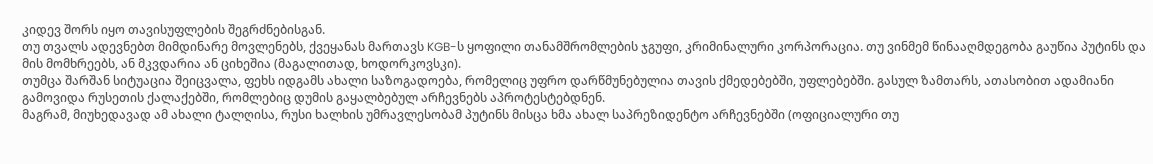კიდევ შორს იყო თავისუფლების შეგრძნებისგან.
თუ თვალს ადევნებთ მიმდინარე მოვლენებს, ქვეყანას მართავს KGB-ს ყოფილი თანამშრომლების ჯგუფი, კრიმინალური კორპორაცია. თუ ვინმემ წინააღმდეგობა გაუწია პუტინს და მის მომხრეებს, ან მკვდარია ან ციხეშია (მაგალითად, ხოდორკოვსკი).
თუმცა შარშან სიტუაცია შეიცვალა, ფეხს იდგამს ახალი საზოგადოება, რომელიც უფრო დარწმუნებულია თავის ქმედებებში, უფლებებში. გასულ ზამთარს, ათასობით ადამიანი გამოვიდა რუსეთის ქალაქებში, რომლებიც დუმის გაყალბებულ არჩევნებს აპროტესტებდნენ.
მაგრამ, მიუხედავად ამ ახალი ტალღისა, რუსი ხალხის უმრავლესობამ პუტინს მისცა ხმა ახალ საპრეზიდენტო არჩევნებში (ოფიციალური თუ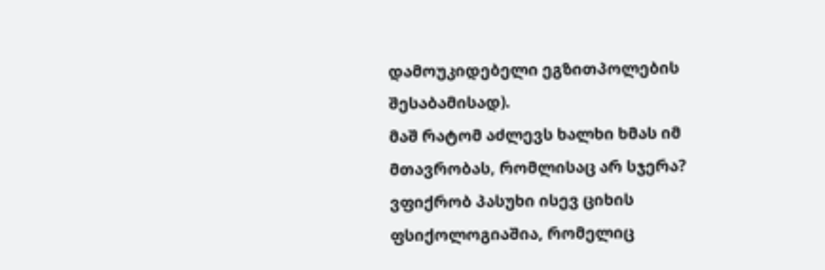დამოუკიდებელი ეგზითპოლების შესაბამისად).
მაშ რატომ აძლევს ხალხი ხმას იმ მთავრობას, რომლისაც არ სჯერა? ვფიქრობ პასუხი ისევ ციხის ფსიქოლოგიაშია, რომელიც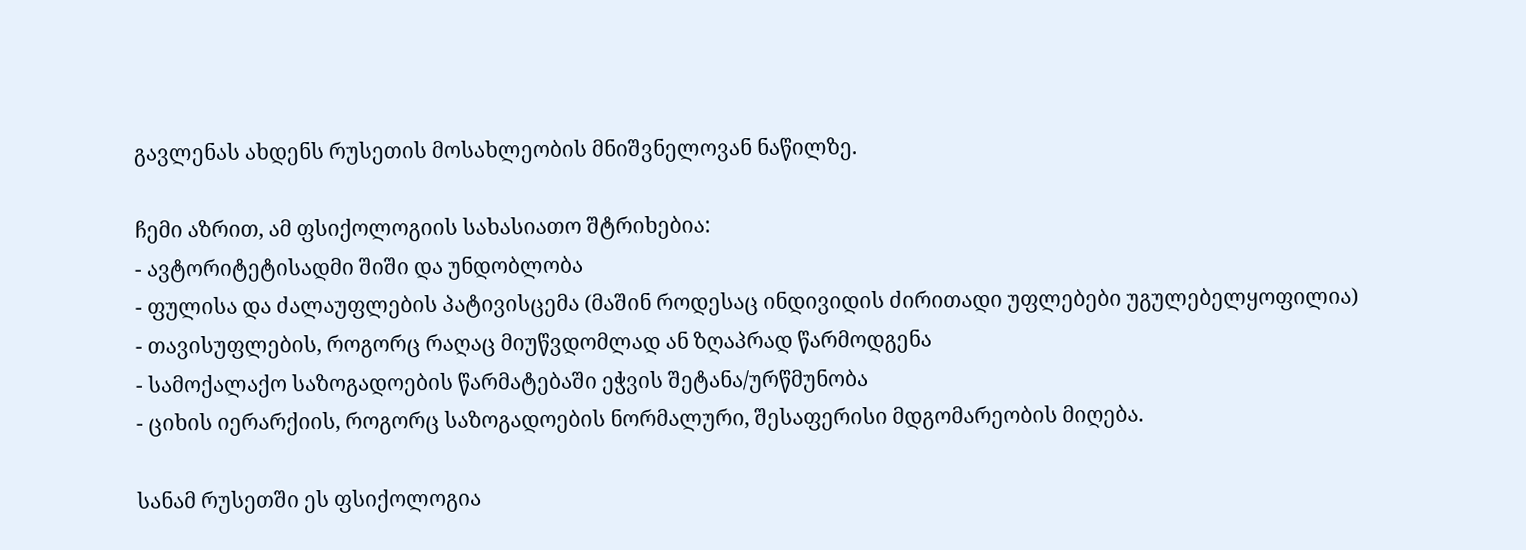გავლენას ახდენს რუსეთის მოსახლეობის მნიშვნელოვან ნაწილზე.

ჩემი აზრით, ამ ფსიქოლოგიის სახასიათო შტრიხებია:
- ავტორიტეტისადმი შიში და უნდობლობა
- ფულისა და ძალაუფლების პატივისცემა (მაშინ როდესაც ინდივიდის ძირითადი უფლებები უგულებელყოფილია)
- თავისუფლების, როგორც რაღაც მიუწვდომლად ან ზღაპრად წარმოდგენა
- სამოქალაქო საზოგადოების წარმატებაში ეჭვის შეტანა/ურწმუნობა
- ციხის იერარქიის, როგორც საზოგადოების ნორმალური, შესაფერისი მდგომარეობის მიღება.

სანამ რუსეთში ეს ფსიქოლოგია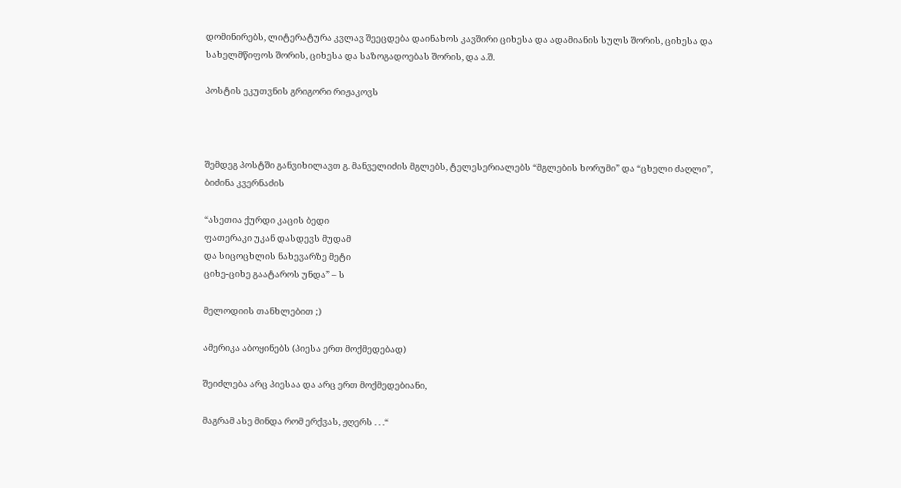დომინირებს, ლიტერატურა კვლავ შეეცდება დაინახოს კავშირი ციხესა და ადამიანის სულს შორის, ციხესა და სახელმწიფოს შორის, ციხესა და საზოგადოებას შორის, და ა.შ.

პოსტის ეკუთვნის გრიგორი რიჟაკოვს



შემდეგ პოსტში განვიხილავთ გ. მანველიძის მგლებს, ტელესერიალებს “მგლების ხორუმი” და “ცხელი ძაღლი”, ბიძინა კვერნაძის

“ასეთია ქურდი კაცის ბედი
ფათერაკი უკან დასდევს მუდამ
და სიცოცხლის ნახევარზე მეტი
ციხე-ციხე გაატაროს უნდა” – ს

მელოდიის თანხლებით ;)

ამერიკა აბოყინებს (პიესა ერთ მოქმედებად)

შეიძლება არც პიესაა და არც ერთ მოქმედებიანი,

მაგრამ ასე მინდა რომ ერქვას, ჟღერს . . .“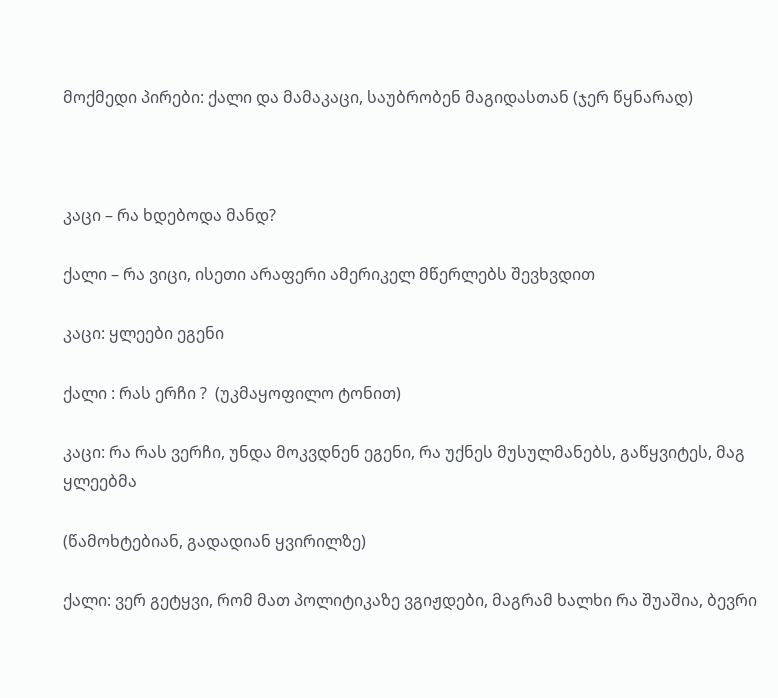მოქმედი პირები: ქალი და მამაკაცი, საუბრობენ მაგიდასთან (ჯერ წყნარად)



კაცი – რა ხდებოდა მანდ?

ქალი – რა ვიცი, ისეთი არაფერი ამერიკელ მწერლებს შევხვდით

კაცი: ყლეები ეგენი

ქალი : რას ერჩი ?  (უკმაყოფილო ტონით)

კაცი: რა რას ვერჩი, უნდა მოკვდნენ ეგენი, რა უქნეს მუსულმანებს, გაწყვიტეს, მაგ ყლეებმა

(წამოხტებიან, გადადიან ყვირილზე)

ქალი: ვერ გეტყვი, რომ მათ პოლიტიკაზე ვგიჟდები, მაგრამ ხალხი რა შუაშია, ბევრი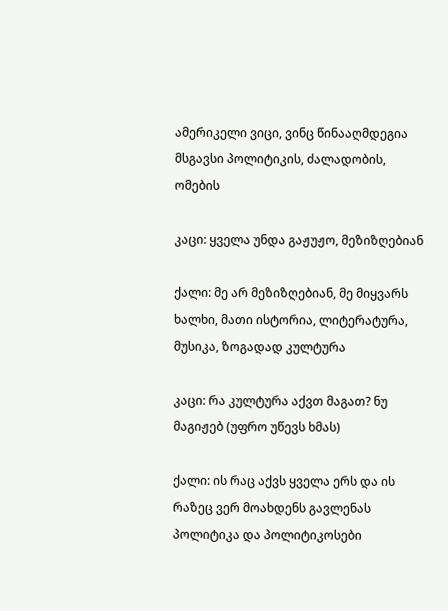ამერიკელი ვიცი, ვინც წინააღმდეგია მსგავსი პოლიტიკის, ძალადობის, ომების

კაცი: ყველა უნდა გაჟუჟო, მეზიზღებიან

ქალი: მე არ მეზიზღებიან, მე მიყვარს ხალხი, მათი ისტორია, ლიტერატურა, მუსიკა, ზოგადად კულტურა

კაცი: რა კულტურა აქვთ მაგათ? ნუ მაგიჟებ (უფრო უწევს ხმას)

ქალი: ის რაც აქვს ყველა ერს და ის რაზეც ვერ მოახდენს გავლენას პოლიტიკა და პოლიტიკოსები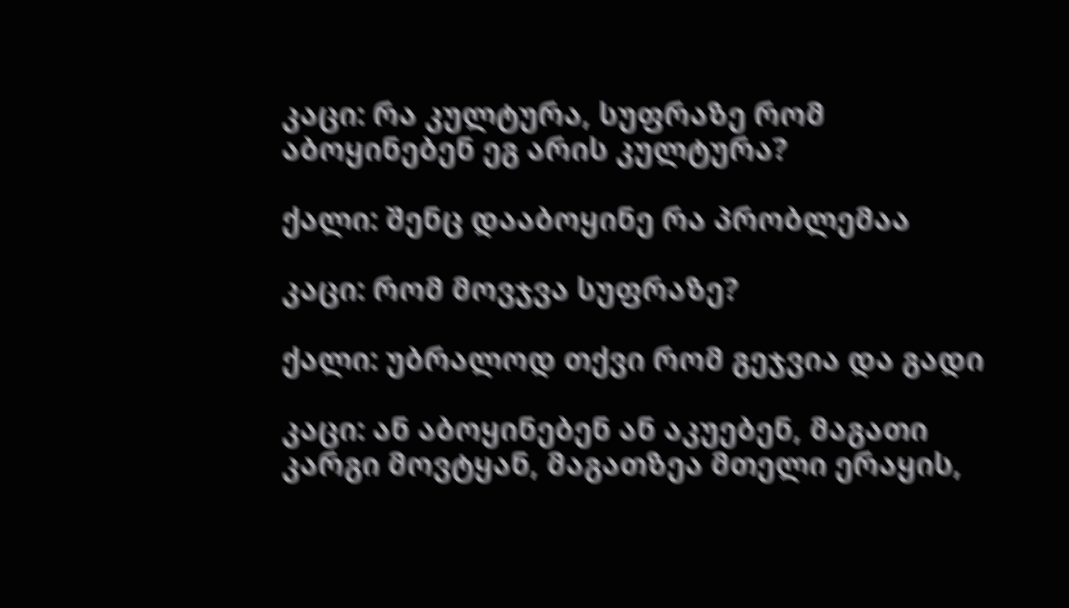კაცი: რა კულტურა, სუფრაზე რომ აბოყინებენ ეგ არის კულტურა?

ქალი: შენც დააბოყინე რა პრობლემაა

კაცი: რომ მოვჯვა სუფრაზე?

ქალი: უბრალოდ თქვი რომ გეჯვია და გადი

კაცი: ან აბოყინებენ ან აკუებენ, მაგათი კარგი მოვტყან, მაგათზეა მთელი ერაყის,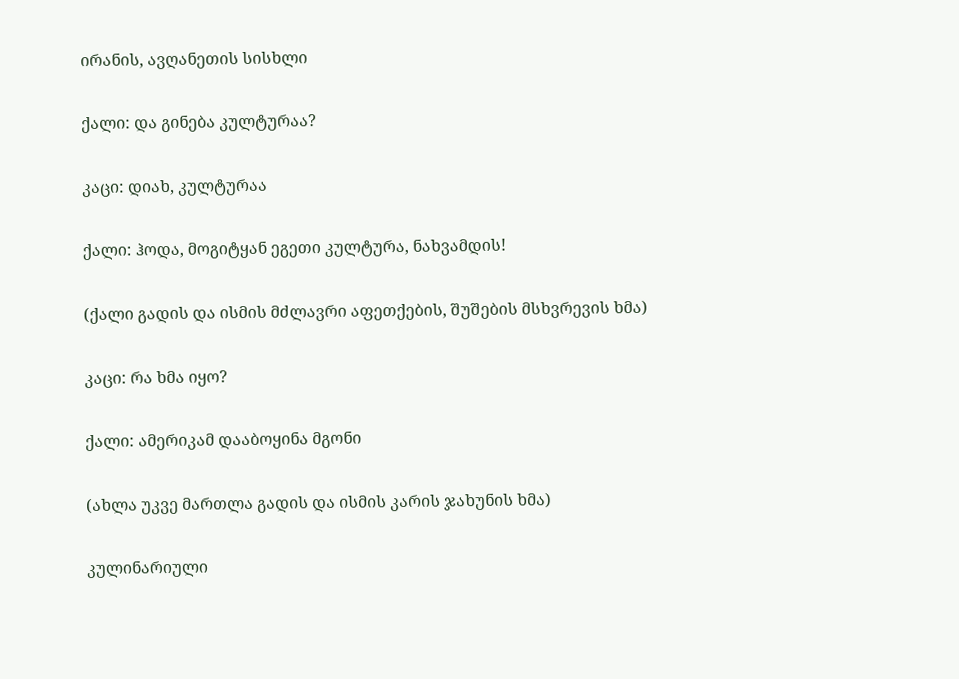ირანის, ავღანეთის სისხლი

ქალი: და გინება კულტურაა?

კაცი: დიახ, კულტურაა

ქალი: ჰოდა, მოგიტყან ეგეთი კულტურა, ნახვამდის!

(ქალი გადის და ისმის მძლავრი აფეთქების, შუშების მსხვრევის ხმა)

კაცი: რა ხმა იყო?

ქალი: ამერიკამ დააბოყინა მგონი

(ახლა უკვე მართლა გადის და ისმის კარის ჯახუნის ხმა)

კულინარიული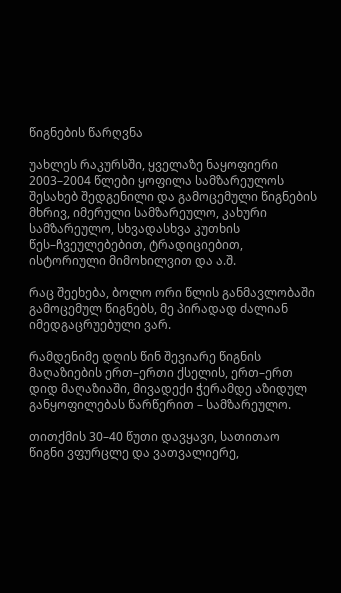წიგნების წარღვნა

უახლეს რაკურსში, ყველაზე ნაყოფიერი 2003–2004 წლები ყოფილა სამზარეულოს შესახებ შედგენილი და გამოცემული წიგნების მხრივ, იმერული სამზარეულო, კახური სამზარეულო, სხვადასხვა კუთხის წეს–ჩვეულებებით, ტრადიციებით, ისტორიული მიმოხილვით და ა.შ.

რაც შეეხება, ბოლო ორი წლის განმავლობაში გამოცემულ წიგნებს, მე პირადად ძალიან იმედგაცრუებული ვარ.

რამდენიმე დღის წინ შევიარე წიგნის მაღაზიების ერთ–ერთი ქსელის, ერთ–ერთ დიდ მაღაზიაში, მივადექი ჭერამდე აზიდულ განყოფილებას წარწერით – სამზარეულო.

თითქმის 30–40 წუთი დავყავი, სათითაო წიგნი ვფურცლე და ვათვალიერე,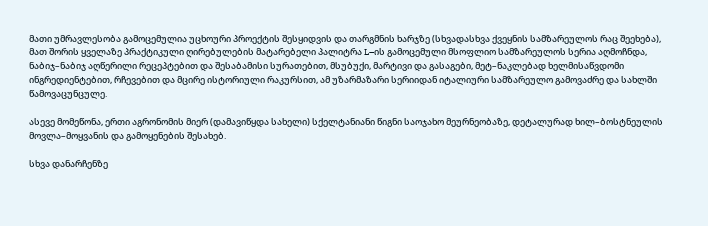მათი უმრავლესობა გამოცემულია უცხოური პროექტის შესყიდვის და თარგმნის ხარჯზე (სხვადასხვა ქვეყნის სამზარეულოს რაც შეეხება), მათ შორის ყველაზე პრაქტიკული ღირებულების მატარებელი პალიტრა L–ის გამოცემული მსოფლიო სამზარეულოს სერია აღმოჩნდა, ნაბიჯ–ნაბიჯ აღწერილი რეცეპტებით და შესაბამისი სურათებით, მსუბუქი, მარტივი და გასაგები, მეტ–ნაკლებად ხელმისაწვდომი ინგრედიენტებით, რჩევებით და მცირე ისტორიული რაკურსით, ამ უზარმაზარი სერიიდან იტალიური სამზარეულო გამოვაძრე და სახლში წამოვაცუნცულე.

ასევე მომეწონა, ერთი აგრონომის მიერ (დამავიწყდა სახელი) სქელტანიანი წიგნი საოჯახო მეურნეობაზე, დეტალურად ხილ–ბოსტნეულის მოვლა–მოყვანის და გამოყენების შესახებ.

სხვა დანარჩენზე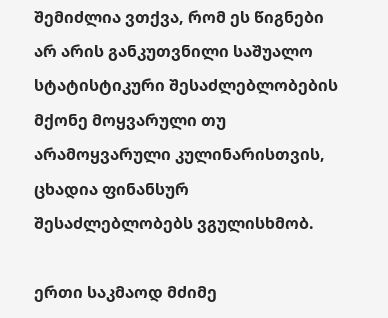შემიძლია ვთქვა, რომ ეს წიგნები არ არის განკუთვნილი საშუალო სტატისტიკური შესაძლებლობების მქონე მოყვარული თუ არამოყვარული კულინარისთვის, ცხადია ფინანსურ შესაძლებლობებს ვგულისხმობ.

ერთი საკმაოდ მძიმე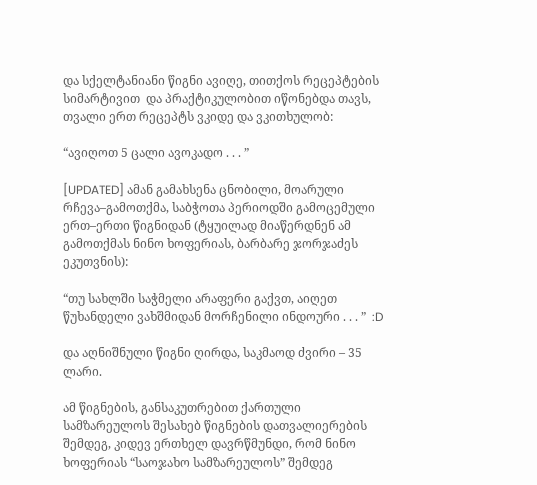და სქელტანიანი წიგნი ავიღე, თითქოს რეცეპტების სიმარტივით  და პრაქტიკულობით იწონებდა თავს, თვალი ერთ რეცეპტს ვკიდე და ვკითხულობ:

“ავიღოთ 5 ცალი ავოკადო . . . ”

[UPDATED] ამან გამახსენა ცნობილი, მოარული რჩევა–გამოთქმა, საბჭოთა პერიოდში გამოცემული ერთ–ერთი წიგნიდან (ტყუილად მიაწერდნენ ამ გამოთქმას ნინო ხოფერიას, ბარბარე ჯორჯაძეს ეკუთვნის):

“თუ სახლში საჭმელი არაფერი გაქვთ, აიღეთ წუხანდელი ვახშმიდან მორჩენილი ინდოური . . . ”  :D

და აღნიშნული წიგნი ღირდა, საკმაოდ ძვირი – 35 ლარი.

ამ წიგნების, განსაკუთრებით ქართული სამზარეულოს შესახებ წიგნების დათვალიერების შემდეგ, კიდევ ერთხელ დავრწმუნდი, რომ ნინო ხოფერიას “საოჯახო სამზარეულოს” შემდეგ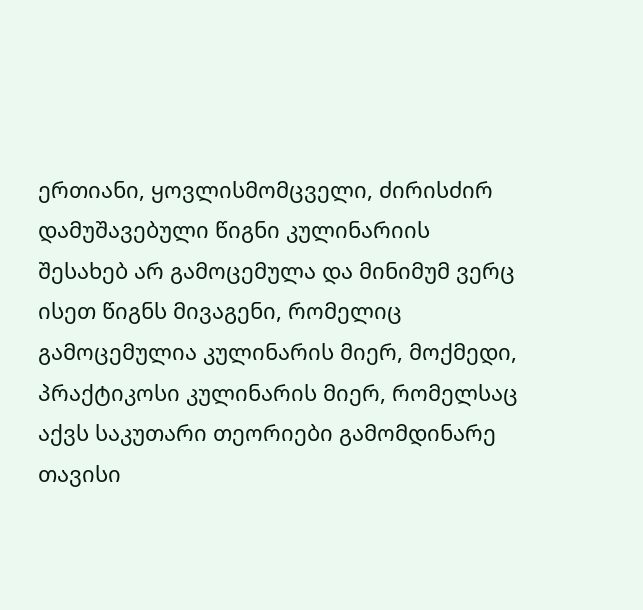ერთიანი, ყოვლისმომცველი, ძირისძირ დამუშავებული წიგნი კულინარიის შესახებ არ გამოცემულა და მინიმუმ ვერც ისეთ წიგნს მივაგენი, რომელიც გამოცემულია კულინარის მიერ, მოქმედი, პრაქტიკოსი კულინარის მიერ, რომელსაც აქვს საკუთარი თეორიები გამომდინარე თავისი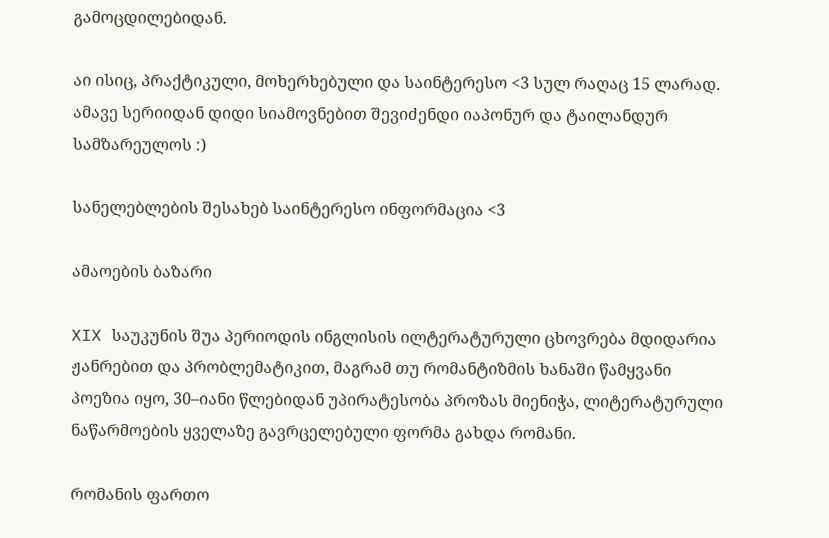გამოცდილებიდან.

აი ისიც, პრაქტიკული, მოხერხებული და საინტერესო <3 სულ რაღაც 15 ლარად.  ამავე სერიიდან დიდი სიამოვნებით შევიძენდი იაპონურ და ტაილანდურ სამზარეულოს :)

სანელებლების შესახებ საინტერესო ინფორმაცია <3

ამაოების ბაზარი

XIX საუკუნის შუა პერიოდის ინგლისის ილტერატურული ცხოვრება მდიდარია ჟანრებით და პრობლემატიკით, მაგრამ თუ რომანტიზმის ხანაში წამყვანი პოეზია იყო, 30–იანი წლებიდან უპირატესობა პროზას მიენიჭა, ლიტერატურული ნაწარმოების ყველაზე გავრცელებული ფორმა გახდა რომანი.

რომანის ფართო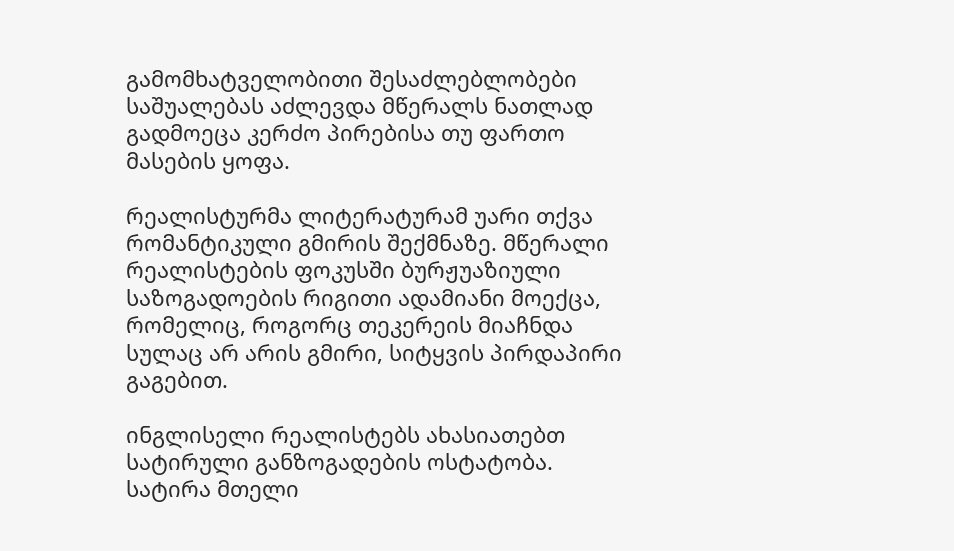გამომხატველობითი შესაძლებლობები საშუალებას აძლევდა მწერალს ნათლად გადმოეცა კერძო პირებისა თუ ფართო მასების ყოფა.

რეალისტურმა ლიტერატურამ უარი თქვა რომანტიკული გმირის შექმნაზე. მწერალი რეალისტების ფოკუსში ბურჟუაზიული საზოგადოების რიგითი ადამიანი მოექცა, რომელიც, როგორც თეკერეის მიაჩნდა სულაც არ არის გმირი, სიტყვის პირდაპირი გაგებით.

ინგლისელი რეალისტებს ახასიათებთ სატირული განზოგადების ოსტატობა. სატირა მთელი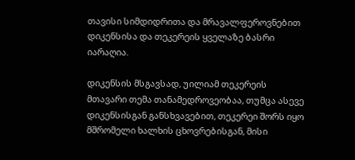თავისი სიმდიდრითა და მრავალფეროვნებით დიკენსისა და თეკერეის ყველაზე ბასრი იარაღია.

დიკენსის მსგავსად, უილიამ თეკერეის მთავარი თემა თანამედროვეობაა, თუმცა ასევე დიკენსისგან განსხვავებით, თეკერეი შორს იყო მშრომელი ხალხის ცხოვრებისგან, მისი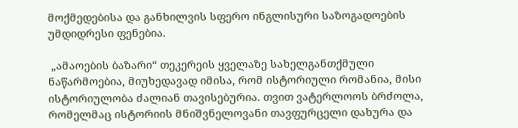მოქმედებისა და განხილვის სფერო ინგლისური საზოგადოების უმდიდრესი ფენებია.

 „ამაოების ბაზარი“ თეკერეის ყველაზე სახელგანთქმული ნაწარმოებია, მიუხედავად იმისა, რომ ისტორიული რომანია, მისი ისტორიულობა ძალიან თავისებურია. თვით ვატერლოოს ბრძოლა, რომელმაც ისტორიის მნიშვნელოვანი თავფურცელი დახურა და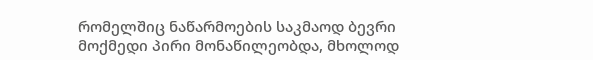რომელშიც ნაწარმოების საკმაოდ ბევრი მოქმედი პირი მონაწილეობდა, მხოლოდ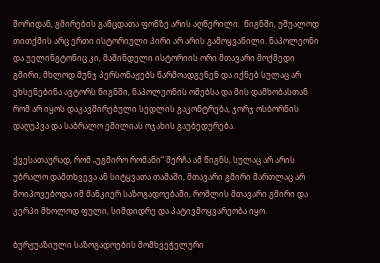შორიდან, გმირების განცდათა ფონზე არის აღწერილი.  წიგნში, უშუალოდ თითქმის არც ერთი ისტორიული პირი არ არის გამოყვანილი. ნაპოლეონი და უელინგტონიც კი, მაშინდელი ისტორიის ორი მთავარი მოქმედი გმირი, მხლოდ მუნჯ პერსონაჟებს წარმოადგენენ და იქნებ სულაც არ ეხსენებინა ავტორს წიგნში, ნაპოლეონის ომებსა და მის დამხობასთან რომ არ იყოს დაკავშირებული სედლის გაკონტრება, ჯორჯ ოსბორნის დაღუპვა და საბრალო ემილიას ოჯახის გაუბედურება.

ქვესათაურად, რომ „უგმირო რომანი“ შერჩა ამ წიგნს, სულაც არ არის უბრალო დამთხვევა ან სიტყვათა თამაში, მთავარი გმირი მართლაც არ მოიპოვებოდა იმ მანკიერ საზოგადოებაში, რომლის მთავარი გმირი და კერპი მხოლოდ ფული, სიმდიდრე და პატივმოყვარეობა იყო.

ბურჟუაზიული საზოგადოების მომხვეჭელური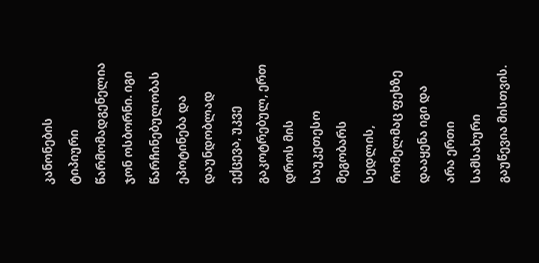კანონების ტიპიური წარმომადგენელია ჯონ ოსბორნი. იგი წარჩინებულობას ეპოტინება და დაუნდობლად ექცევა, უკვე გაკოტრებულ, ერთ დროს მის საუკეთესო მეგობარს სედლის, რომელმაც ფეხზე დააყენა იგი და არა ერთი სამსახური გაუწევია მისთვის.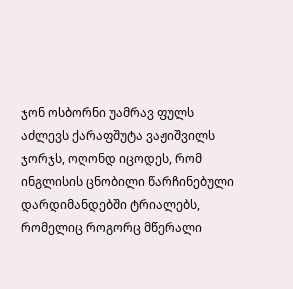ჯონ ოსბორნი უამრავ ფულს აძლევს ქარაფშუტა ვაჟიშვილს ჯორჯს, ოღონდ იცოდეს, რომ ინგლისის ცნობილი წარჩინებული დარდიმანდებში ტრიალებს, რომელიც როგორც მწერალი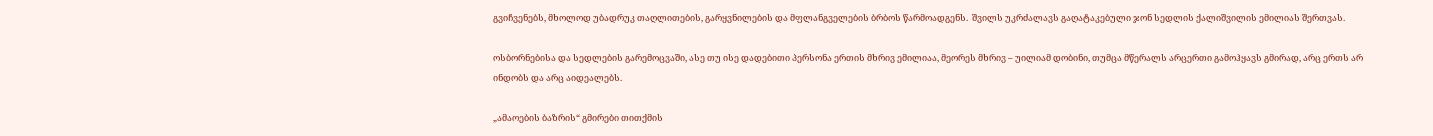გვიჩვენებს, მხოლოდ უბადრუკ თაღლითების, გარყვნილების და მფლანგველების ბრბოს წარმოადგენს.  შვილს უკრძალავს გაღატაკებული ჯონ სედლის ქალიშვილის ემილიას შერთვას.

ოსბორნებისა და სედლების გარემოცვაში, ასე თუ ისე დადებითი პერსონა ერთის მხრივ ემილიაა, მეორეს მხრივ – უილიამ დობინი, თუმცა მწერალს არცერთი გამოჰყავს გმირად, არც ერთს არ ინდობს და არც აიდეალებს.

„ამაოების ბაზრის“ გმირები თითქმის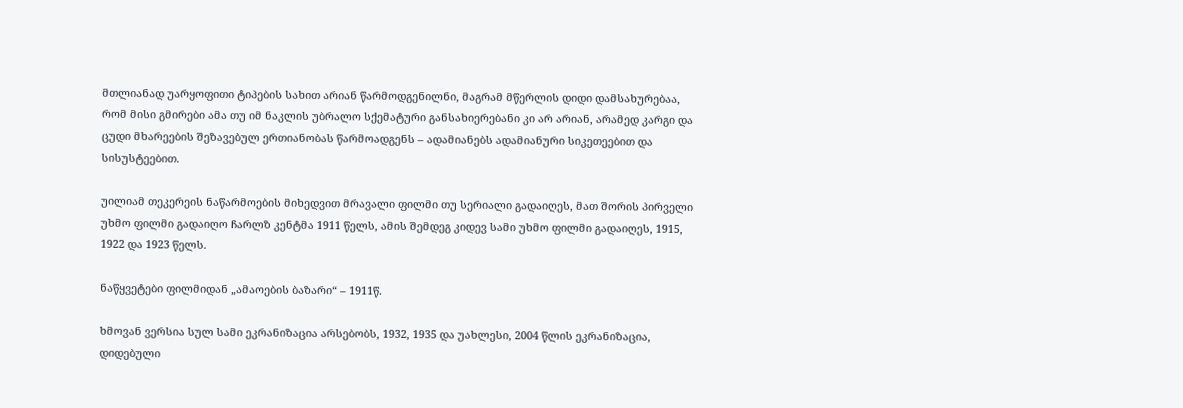მთლიანად უარყოფითი ტიპების სახით არიან წარმოდგენილნი, მაგრამ მწერლის დიდი დამსახურებაა, რომ მისი გმირები ამა თუ იმ ნაკლის უბრალო სქემატური განსახიერებანი კი არ არიან, არამედ კარგი და ცუდი მხარეების შეზავებულ ერთიანობას წარმოადგენს – ადამიანებს ადამიანური სიკეთეებით და სისუსტეებით.

უილიამ თეკერეის ნაწარმოების მიხედვით მრავალი ფილმი თუ სერიალი გადაიღეს, მათ შორის პირველი უხმო ფილმი გადაიღო ჩარლზ კენტმა 1911 წელს, ამის შემდეგ კიდევ სამი უხმო ფილმი გადაიღეს, 1915, 1922 და 1923 წელს.

ნაწყვეტები ფილმიდან „ამაოების ბაზარი“ – 1911წ.

ხმოვან ვერსია სულ სამი ეკრანიზაცია არსებობს, 1932, 1935 და უახლესი, 2004 წლის ეკრანიზაცია, დიდებული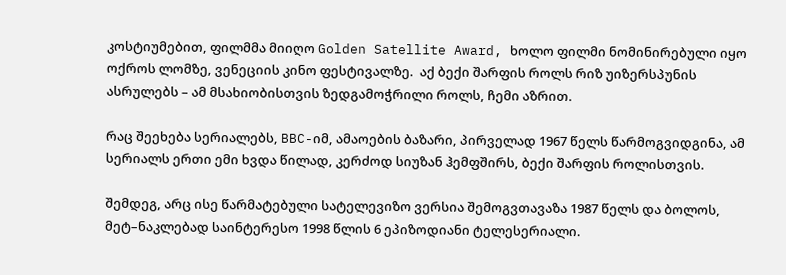კოსტიუმებით, ფილმმა მიიღო Golden Satellite Award, ხოლო ფილმი ნომინირებული იყო ოქროს ლომზე, ვენეციის კინო ფესტივალზე.  აქ ბექი შარფის როლს რიზ უიზერსპუნის ასრულებს – ამ მსახიობისთვის ზედგამოჭრილი როლს, ჩემი აზრით.

რაც შეეხება სერიალებს, BBC-იმ, ამაოების ბაზარი, პირველად 1967 წელს წარმოგვიდგინა, ამ სერიალს ერთი ემი ხვდა წილად, კერძოდ სიუზან ჰემფშირს, ბექი შარფის როლისთვის.

შემდეგ, არც ისე წარმატებული სატელევიზო ვერსია შემოგვთავაზა 1987 წელს და ბოლოს, მეტ–ნაკლებად საინტერესო 1998 წლის 6 ეპიზოდიანი ტელესერიალი.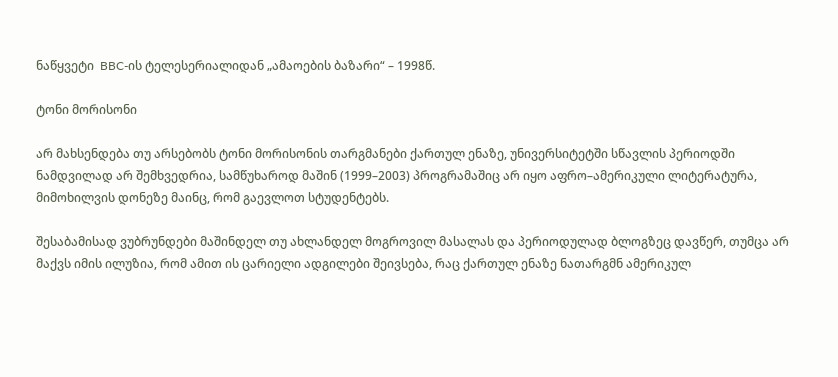ნაწყვეტი  BBC-ის ტელესერიალიდან „ამაოების ბაზარი“ – 1998წ.

ტონი მორისონი

არ მახსენდება თუ არსებობს ტონი მორისონის თარგმანები ქართულ ენაზე, უნივერსიტეტში სწავლის პერიოდში ნამდვილად არ შემხვედრია, სამწუხაროდ მაშინ (1999–2003) პროგრამაშიც არ იყო აფრო–ამერიკული ლიტერატურა, მიმოხილვის დონეზე მაინც, რომ გაევლოთ სტუდენტებს.

შესაბამისად ვუბრუნდები მაშინდელ თუ ახლანდელ მოგროვილ მასალას და პერიოდულად ბლოგზეც დავწერ, თუმცა არ მაქვს იმის ილუზია, რომ ამით ის ცარიელი ადგილები შეივსება, რაც ქართულ ენაზე ნათარგმნ ამერიკულ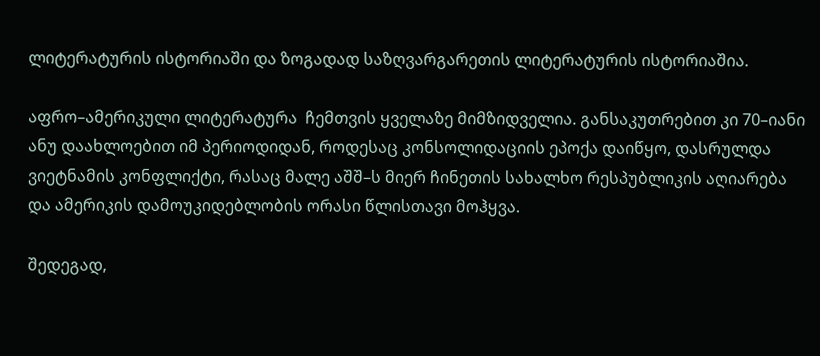ლიტერატურის ისტორიაში და ზოგადად საზღვარგარეთის ლიტერატურის ისტორიაშია.

აფრო–ამერიკული ლიტერატურა  ჩემთვის ყველაზე მიმზიდველია. განსაკუთრებით კი 70–იანი  ანუ დაახლოებით იმ პერიოდიდან, როდესაც კონსოლიდაციის ეპოქა დაიწყო, დასრულდა ვიეტნამის კონფლიქტი, რასაც მალე აშშ–ს მიერ ჩინეთის სახალხო რესპუბლიკის აღიარება და ამერიკის დამოუკიდებლობის ორასი წლისთავი მოჰყვა.

შედეგად,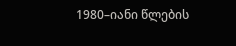1980–იანი წლების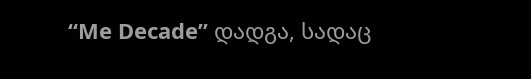“Me Decade” დადგა, სადაც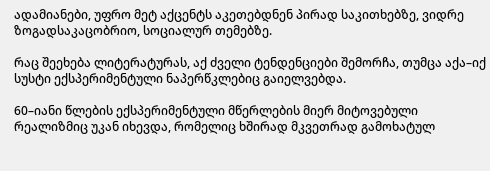ადამიანები, უფრო მეტ აქცენტს აკეთებდნენ პირად საკითხებზე, ვიდრე ზოგადსაკაცობრიო, სოციალურ თემებზე.

რაც შეეხება ლიტერატურას, აქ ძველი ტენდენციები შემორჩა, თუმცა აქა–იქ სუსტი ექსპერიმენტული ნაპერწკლებიც გაიელვებდა.

60–იანი წლების ექსპერიმენტული მწერლების მიერ მიტოვებული რეალიზმიც უკან იხევდა, რომელიც ხშირად მკვეთრად გამოხატულ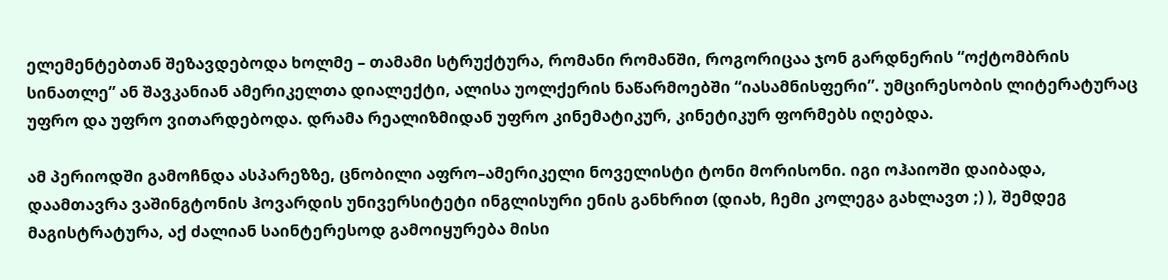ელემენტებთან შეზავდებოდა ხოლმე – თამამი სტრუქტურა, რომანი რომანში, როგორიცაა ჯონ გარდნერის “ოქტომბრის სინათლე” ან შავკანიან ამერიკელთა დიალექტი, ალისა უოლქერის ნაწარმოებში “იასამნისფერი”. უმცირესობის ლიტერატურაც უფრო და უფრო ვითარდებოდა. დრამა რეალიზმიდან უფრო კინემატიკურ, კინეტიკურ ფორმებს იღებდა.

ამ პერიოდში გამოჩნდა ასპარეზზე, ცნობილი აფრო–ამერიკელი ნოველისტი ტონი მორისონი. იგი ოჰაიოში დაიბადა, დაამთავრა ვაშინგტონის ჰოვარდის უნივერსიტეტი ინგლისური ენის განხრით (დიახ, ჩემი კოლეგა გახლავთ ;) ), შემდეგ მაგისტრატურა, აქ ძალიან საინტერესოდ გამოიყურება მისი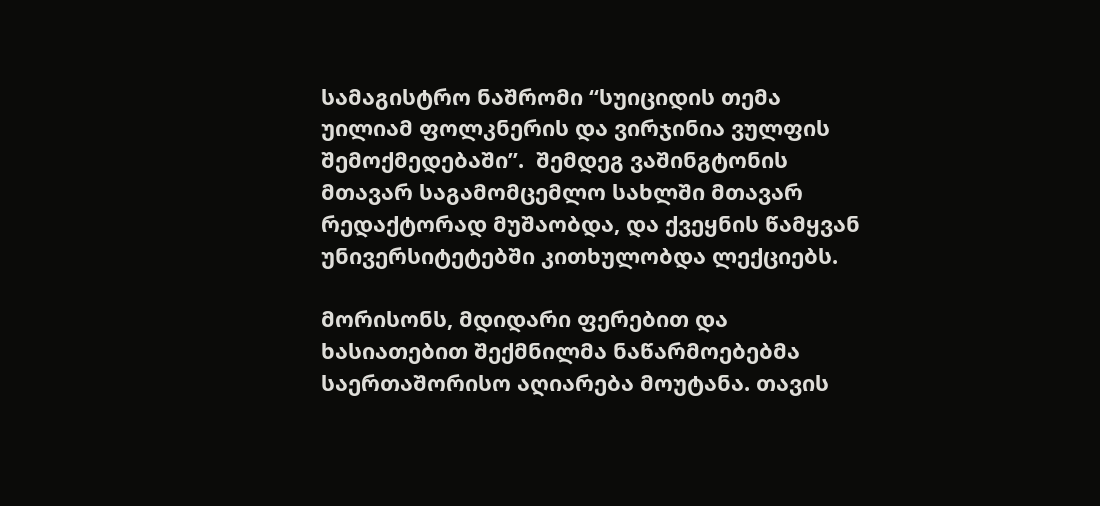სამაგისტრო ნაშრომი “სუიციდის თემა უილიამ ფოლკნერის და ვირჯინია ვულფის შემოქმედებაში”.  შემდეგ ვაშინგტონის მთავარ საგამომცემლო სახლში მთავარ რედაქტორად მუშაობდა, და ქვეყნის წამყვან უნივერსიტეტებში კითხულობდა ლექციებს.

მორისონს, მდიდარი ფერებით და ხასიათებით შექმნილმა ნაწარმოებებმა საერთაშორისო აღიარება მოუტანა. თავის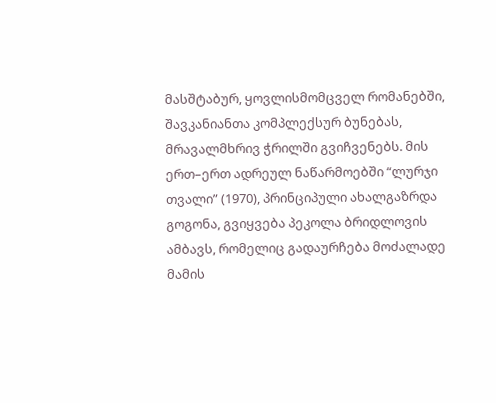მასშტაბურ, ყოვლისმომცველ რომანებში, შავკანიანთა კომპლექსურ ბუნებას, მრავალმხრივ ჭრილში გვიჩვენებს. მის ერთ–ერთ ადრეულ ნაწარმოებში “ლურჯი თვალი” (1970), პრინციპული ახალგაზრდა გოგონა, გვიყვება პეკოლა ბრიდლოვის ამბავს, რომელიც გადაურჩება მოძალადე მამის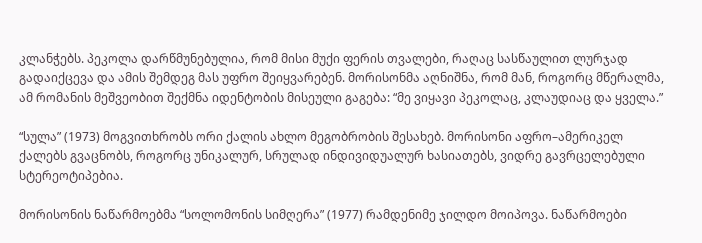კლანჭებს. პეკოლა დარწმუნებულია, რომ მისი მუქი ფერის თვალები, რაღაც სასწაულით ლურჯად გადაიქცევა და ამის შემდეგ მას უფრო შეიყვარებენ. მორისონმა აღნიშნა, რომ მან, როგორც მწერალმა, ამ რომანის მეშვეობით შექმნა იდენტობის მისეული გაგება: “მე ვიყავი პეკოლაც, კლაუდიაც და ყველა.”

“სულა” (1973) მოგვითხრობს ორი ქალის ახლო მეგობრობის შესახებ. მორისონი აფრო–ამერიკელ ქალებს გვაცნობს, როგორც უნიკალურ, სრულად ინდივიდუალურ ხასიათებს, ვიდრე გავრცელებული სტერეოტიპებია.

მორისონის ნაწარმოებმა “სოლომონის სიმღერა” (1977) რამდენიმე ჯილდო მოიპოვა. ნაწარმოები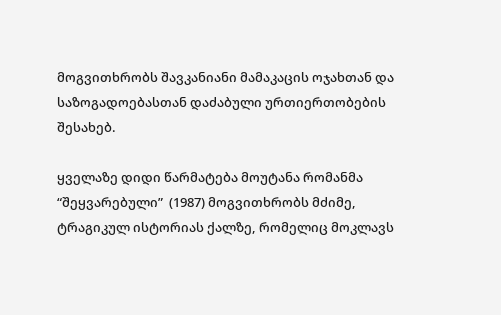მოგვითხრობს შავკანიანი მამაკაცის ოჯახთან და საზოგადოებასთან დაძაბული ურთიერთობების შესახებ.

ყველაზე დიდი წარმატება მოუტანა რომანმა “შეყვარებული”  (1987) მოგვითხრობს მძიმე, ტრაგიკულ ისტორიას ქალზე, რომელიც მოკლავს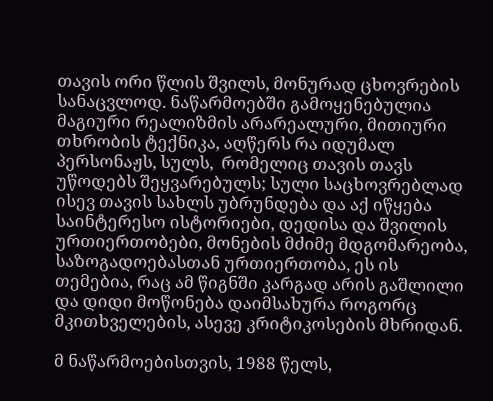თავის ორი წლის შვილს, მონურად ცხოვრების სანაცვლოდ. ნაწარმოებში გამოყენებულია მაგიური რეალიზმის არარეალური, მითიური თხრობის ტექნიკა, აღწერს რა იდუმალ პერსონაჟს, სულს,  რომელიც თავის თავს უწოდებს შეყვარებულს; სული საცხოვრებლად ისევ თავის სახლს უბრუნდება და აქ იწყება საინტერესო ისტორიები, დედისა და შვილის ურთიერთობები, მონების მძიმე მდგომარეობა, საზოგადოებასთან ურთიერთობა, ეს ის თემებია, რაც ამ წიგნში კარგად არის გაშლილი და დიდი მოწონება დაიმსახურა როგორც მკითხველების, ასევე კრიტიკოსების მხრიდან.

მ ნაწარმოებისთვის, 1988 წელს,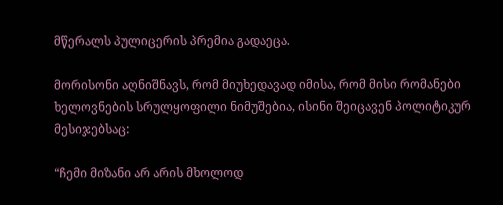მწერალს პულიცერის პრემია გადაეცა.

მორისონი აღნიშნავს, რომ მიუხედავად იმისა, რომ მისი რომანები ხელოვნების სრულყოფილი ნიმუშებია, ისინი შეიცავენ პოლიტიკურ მესიჯებსაც:

“ჩემი მიზანი არ არის მხოლოდ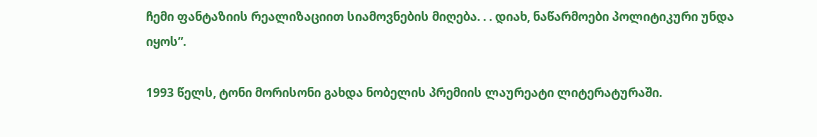ჩემი ფანტაზიის რეალიზაციით სიამოვნების მიღება. . . დიახ, ნაწარმოები პოლიტიკური უნდა იყოს”.

1993 წელს, ტონი მორისონი გახდა ნობელის პრემიის ლაურეატი ლიტერატურაში.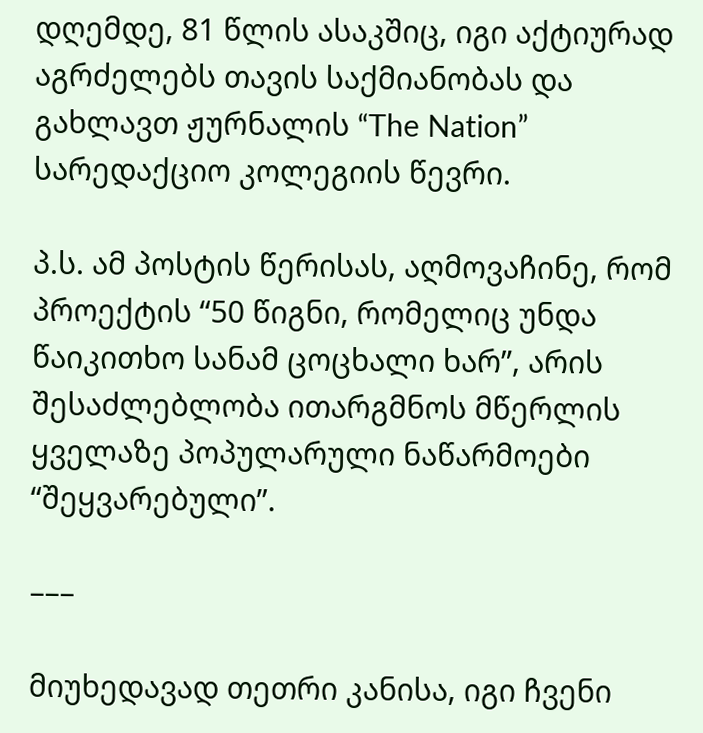დღემდე, 81 წლის ასაკშიც, იგი აქტიურად აგრძელებს თავის საქმიანობას და გახლავთ ჟურნალის “The Nation” სარედაქციო კოლეგიის წევრი.

პ.ს. ამ პოსტის წერისას, აღმოვაჩინე, რომ პროექტის “50 წიგნი, რომელიც უნდა წაიკითხო სანამ ცოცხალი ხარ”, არის შესაძლებლობა ითარგმნოს მწერლის ყველაზე პოპულარული ნაწარმოები “შეყვარებული”.

–––

მიუხედავად თეთრი კანისა, იგი ჩვენი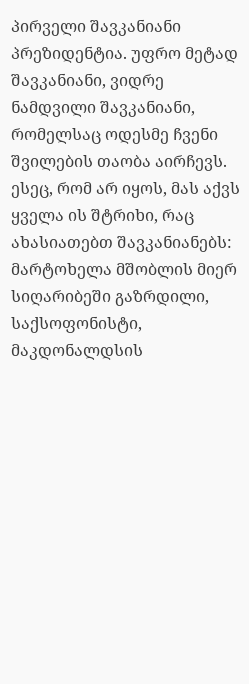პირველი შავკანიანი პრეზიდენტია. უფრო მეტად შავკანიანი, ვიდრე ნამდვილი შავკანიანი, რომელსაც ოდესმე ჩვენი შვილების თაობა აირჩევს. ესეც, რომ არ იყოს, მას აქვს ყველა ის შტრიხი, რაც ახასიათებთ შავკანიანებს: მარტოხელა მშობლის მიერ სიღარიბეში გაზრდილი, საქსოფონისტი, მაკდონალდსის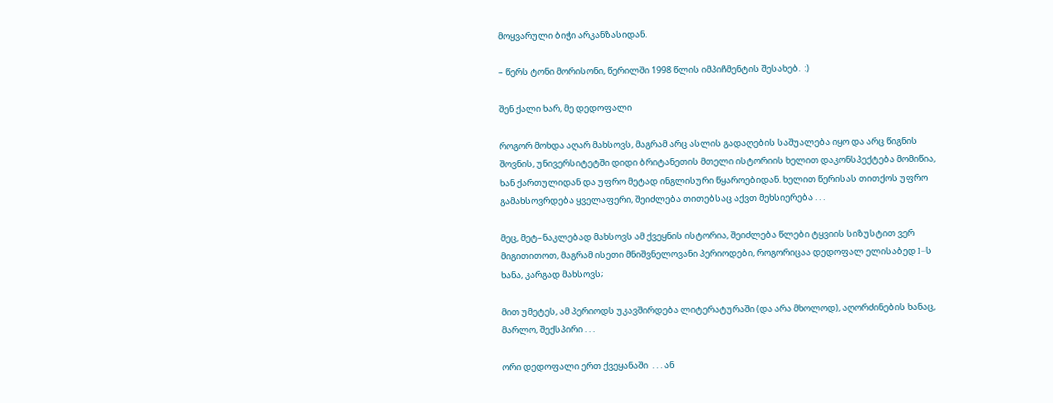მოყვარული ბიჭი არკანზასიდან.

– წერს ტონი მორისონი, წერილში 1998 წლის იმპიჩმენტის შესახებ.  :)

შენ ქალი ხარ, მე დედოფალი

როგორ მოხდა აღარ მახსოვს, მაგრამ არც ასლის გადაღების საშუალება იყო და არც წიგნის შოვნის, უნივერსიტეტში დიდი ბრიტანეთის მთელი ისტორიის ხელით დაკონსპექტება მომიწია, ხან ქართულიდან და უფრო მეტად ინგლისური წყაროებიდან. ხელით წერისას თითქოს უფრო გამახსოვრდება ყველაფერი, შეიძლება თითებსაც აქვთ მეხსიერება . . .

მეც, მეტ–ნაკლებად მახსოვს ამ ქვეყნის ისტორია, შეიძლება წლები ტყვიის სიზუსტით ვერ მიგითითოთ, მაგრამ ისეთი მნიშვნელოვანი პერიოდები, როგორიცაა დედოფალ ელისაბედ I–ს ხანა, კარგად მახსოვს;

მით უმეტეს, ამ პერიოდს უკავშირდება ლიტერატურაში (და არა მხოლოდ), აღორძინების ხანაც, მარლო, შექსპირი . . .

ორი დედოფალი ერთ ქვეყანაში  . . . ან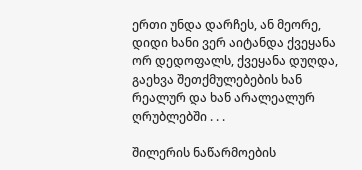ერთი უნდა დარჩეს, ან მეორე, დიდი ხანი ვერ აიტანდა ქვეყანა ორ დედოფალს, ქვეყანა დუღდა, გაეხვა შეთქმულებების ხან რეალურ და ხან არალეალურ ღრუბლებში . . .

შილერის ნაწარმოების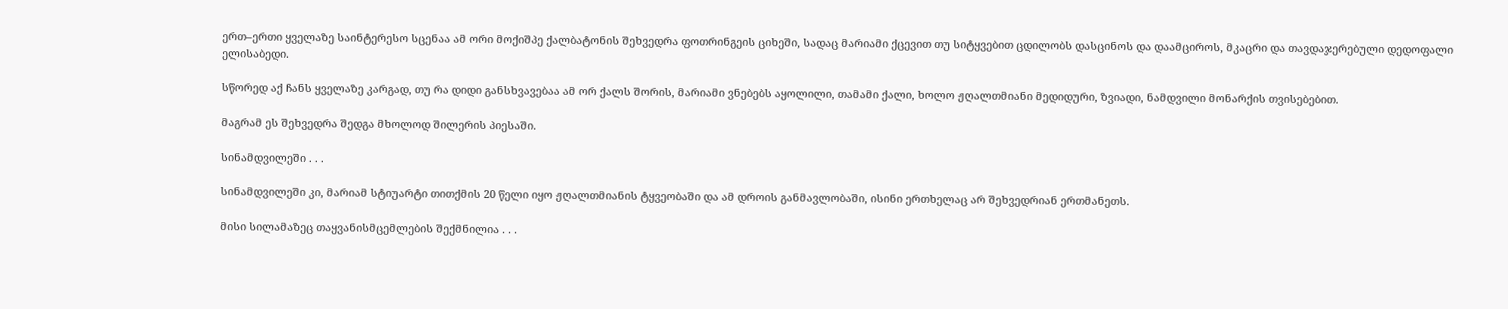ერთ–ერთი ყველაზე საინტერესო სცენაა ამ ორი მოქიშპე ქალბატონის შეხვედრა ფოთრინგეის ციხეში, სადაც მარიამი ქცევით თუ სიტყვებით ცდილობს დასცინოს და დაამციროს, მკაცრი და თავდაჯერებული დედოფალი ელისაბედი.

სწორედ აქ ჩანს ყველაზე კარგად, თუ რა დიდი განსხვავებაა ამ ორ ქალს შორის, მარიამი ვნებებს აყოლილი, თამამი ქალი, ხოლო ჟღალთმიანი მედიდური, ზვიადი, ნამდვილი მონარქის თვისებებით.

მაგრამ ეს შეხვედრა შედგა მხოლოდ შილერის პიესაში.

სინამდვილეში . . .

სინამდვილეში კი, მარიამ სტიუარტი თითქმის 20 წელი იყო ჟღალთმიანის ტყვეობაში და ამ დროის განმავლობაში, ისინი ერთხელაც არ შეხვედრიან ერთმანეთს.

მისი სილამაზეც თაყვანისმცემლების შექმნილია . . .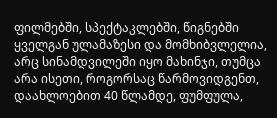ფილმებში, სპექტაკლებში, წიგნებში ყველგან ულამაზესი და მომხიბვლელია, არც სინამდვილეში იყო მახინჯი, თუმცა არა ისეთი, როგორსაც წარმოვიდგენთ, დაახლოებით 40 წლამდე, ფუმფულა,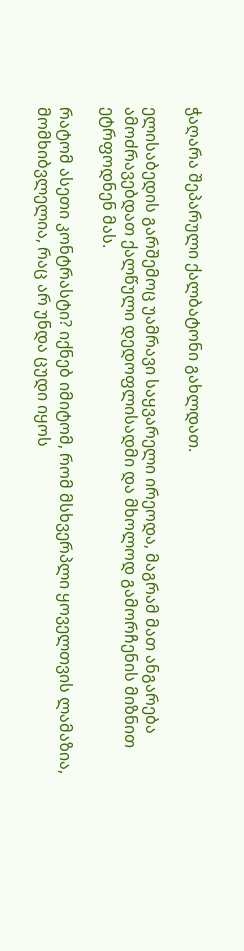ჭაღარა შეპარული ქალბატონი გახლდათ.

ელისაბედის გარშემოც უამრავი საყვარელი ირეოდა, მაგრამ მათ ანგარება ამოძრავებდათ ქალწული დედოფლისადმი და მხოლოდ გამორჩენის მიზნით ეტრფოდნენ მას.

რატომ ასეთი კონტრასტი? იქნებ იმიტომ, რომ მსხვერპლი ყოველთვის ლამაზია, მომხიბვლელია, რაც არ უნდა ცუდი იყოს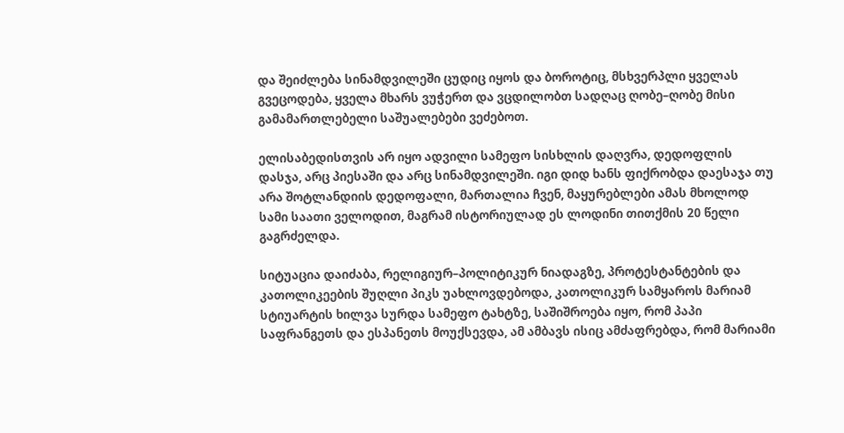და შეიძლება სინამდვილეში ცუდიც იყოს და ბოროტიც, მსხვერპლი ყველას გვეცოდება, ყველა მხარს ვუჭერთ და ვცდილობთ სადღაც ღობე–ღობე მისი გამამართლებელი საშუალებები ვეძებოთ.

ელისაბედისთვის არ იყო ადვილი სამეფო სისხლის დაღვრა, დედოფლის დასჯა, არც პიესაში და არც სინამდვილეში. იგი დიდ ხანს ფიქრობდა დაესაჯა თუ არა შოტლანდიის დედოფალი, მართალია ჩვენ, მაყურებლები ამას მხოლოდ სამი საათი ველოდით, მაგრამ ისტორიულად ეს ლოდინი თითქმის 20 წელი გაგრძელდა.

სიტუაცია დაიძაბა, რელიგიურ–პოლიტიკურ ნიადაგზე, პროტესტანტების და კათოლიკეების შუღლი პიკს უახლოვდებოდა, კათოლიკურ სამყაროს მარიამ სტიუარტის ხილვა სურდა სამეფო ტახტზე, საშიშროება იყო, რომ პაპი საფრანგეთს და ესპანეთს მოუქსევდა, ამ ამბავს ისიც ამძაფრებდა, რომ მარიამი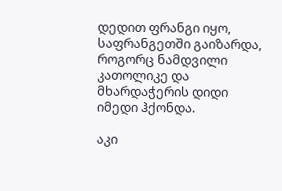დედით ფრანგი იყო, საფრანგეთში გაიზარდა, როგორც ნამდვილი კათოლიკე და მხარდაჭერის დიდი იმედი ჰქონდა.

აკი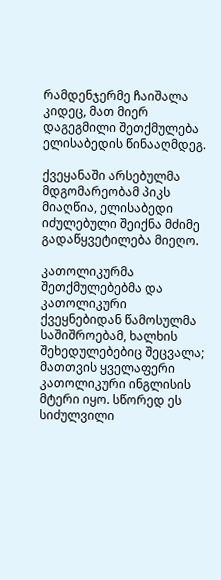რამდენჯერმე ჩაიშალა კიდეც, მათ მიერ დაგეგმილი შეთქმულება ელისაბედის წინააღმდეგ.

ქვეყანაში არსებულმა მდგომარეობამ პიკს მიაღწია, ელისაბედი იძულებული შეიქნა მძიმე გადაწყვეტილება მიეღო.

კათოლიკურმა შეთქმულებებმა და კათოლიკური ქვეყნებიდან წამოსულმა საშიშროებამ, ხალხის შეხედულებებიც შეცვალა; მათთვის ყველაფერი კათოლიკური ინგლისის მტერი იყო. სწორედ ეს სიძულვილი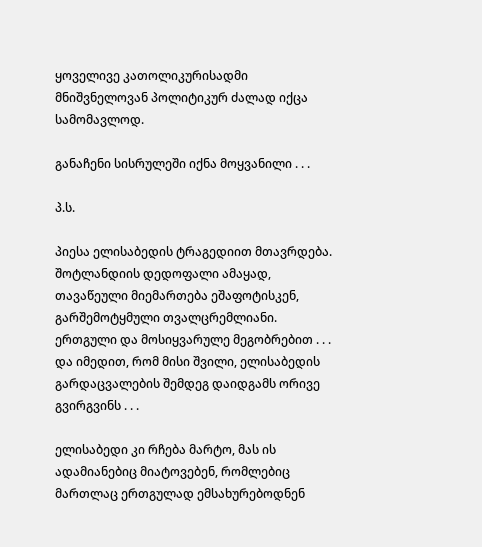ყოველივე კათოლიკურისადმი მნიშვნელოვან პოლიტიკურ ძალად იქცა სამომავლოდ.

განაჩენი სისრულეში იქნა მოყვანილი . . .

პ.ს.

პიესა ელისაბედის ტრაგედიით მთავრდება. შოტლანდიის დედოფალი ამაყად, თავაწეული მიემართება ეშაფოტისკენ, გარშემოტყმული თვალცრემლიანი. ერთგული და მოსიყვარულე მეგობრებით . . . და იმედით, რომ მისი შვილი, ელისაბედის გარდაცვალების შემდეგ დაიდგამს ორივე გვირგვინს . . .

ელისაბედი კი რჩება მარტო, მას ის ადამიანებიც მიატოვებენ, რომლებიც მართლაც ერთგულად ემსახურებოდნენ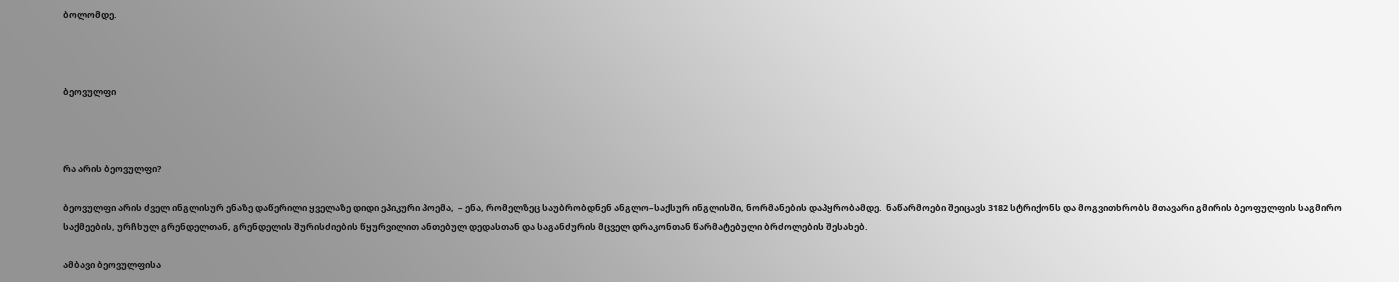ბოლომდე.



ბეოვულფი



რა არის ბეოვულფი?

ბეოვულფი არის ძველ ინგლისურ ენაზე დაწერილი ყველაზე დიდი ეპიკური პოემა,  – ენა, რომელზეც საუბრობდნენ ანგლო–საქსურ ინგლისში, ნორმანების დაპყრობამდე.  ნაწარმოები შეიცავს 3182 სტრიქონს და მოგვითხრობს მთავარი გმირის ბეოფულფის საგმირო საქმეების, ურჩხულ გრენდელთან, გრენდელის შურისძიების წყურვილით ანთებულ დედასთან და საგანძურის მცველ დრაკონთან წარმატებული ბრძოლების შესახებ.

ამბავი ბეოვულფისა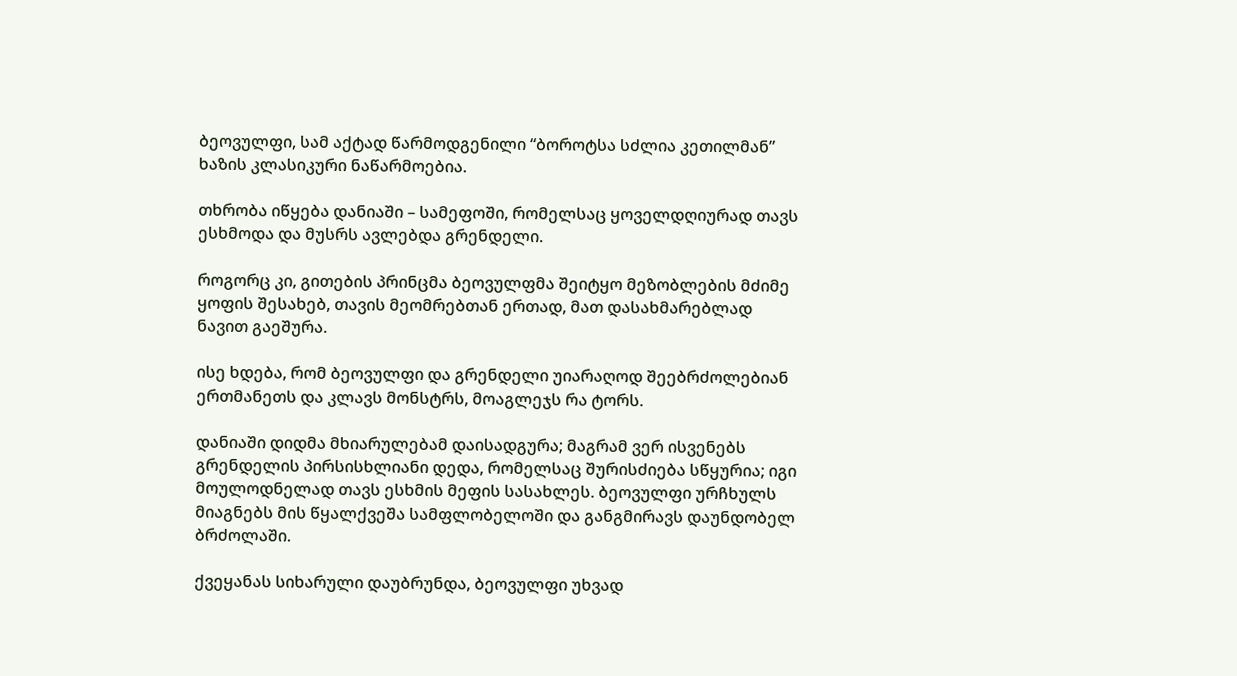ბეოვულფი, სამ აქტად წარმოდგენილი “ბოროტსა სძლია კეთილმან” ხაზის კლასიკური ნაწარმოებია.

თხრობა იწყება დანიაში – სამეფოში, რომელსაც ყოველდღიურად თავს ესხმოდა და მუსრს ავლებდა გრენდელი.

როგორც კი, გითების პრინცმა ბეოვულფმა შეიტყო მეზობლების მძიმე ყოფის შესახებ, თავის მეომრებთან ერთად, მათ დასახმარებლად ნავით გაეშურა.

ისე ხდება, რომ ბეოვულფი და გრენდელი უიარაღოდ შეებრძოლებიან ერთმანეთს და კლავს მონსტრს, მოაგლეჯს რა ტორს.

დანიაში დიდმა მხიარულებამ დაისადგურა; მაგრამ ვერ ისვენებს გრენდელის პირსისხლიანი დედა, რომელსაც შურისძიება სწყურია; იგი მოულოდნელად თავს ესხმის მეფის სასახლეს. ბეოვულფი ურჩხულს მიაგნებს მის წყალქვეშა სამფლობელოში და განგმირავს დაუნდობელ ბრძოლაში.

ქვეყანას სიხარული დაუბრუნდა, ბეოვულფი უხვად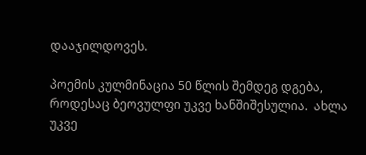დააჯილდოვეს.

პოემის კულმინაცია 50 წლის შემდეგ დგება, როდესაც ბეოვულფი უკვე ხანშიშესულია.  ახლა უკვე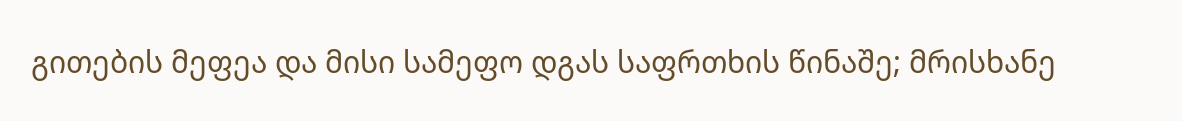გითების მეფეა და მისი სამეფო დგას საფრთხის წინაშე; მრისხანე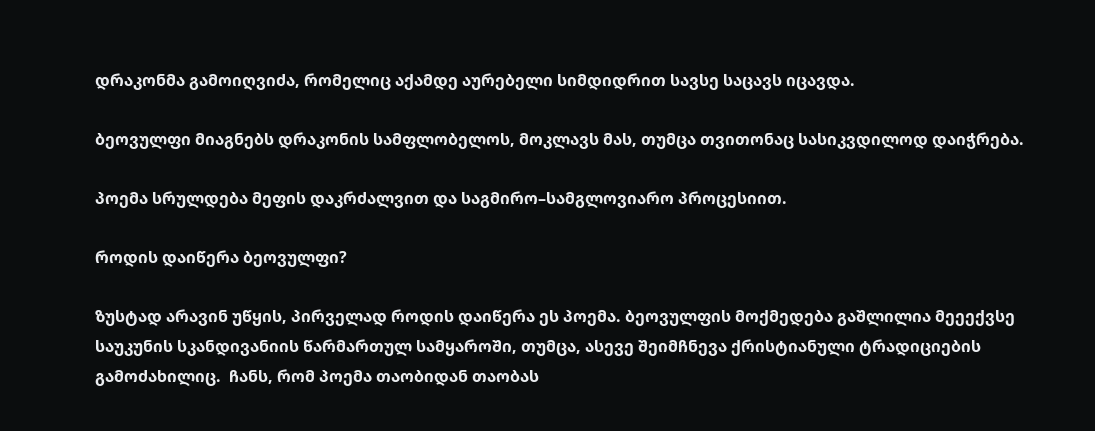დრაკონმა გამოიღვიძა, რომელიც აქამდე აურებელი სიმდიდრით სავსე საცავს იცავდა.

ბეოვულფი მიაგნებს დრაკონის სამფლობელოს, მოკლავს მას, თუმცა თვითონაც სასიკვდილოდ დაიჭრება.

პოემა სრულდება მეფის დაკრძალვით და საგმირო–სამგლოვიარო პროცესიით.

როდის დაიწერა ბეოვულფი?

ზუსტად არავინ უწყის, პირველად როდის დაიწერა ეს პოემა. ბეოვულფის მოქმედება გაშლილია მეეექვსე საუკუნის სკანდივანიის წარმართულ სამყაროში, თუმცა, ასევე შეიმჩნევა ქრისტიანული ტრადიციების გამოძახილიც.  ჩანს, რომ პოემა თაობიდან თაობას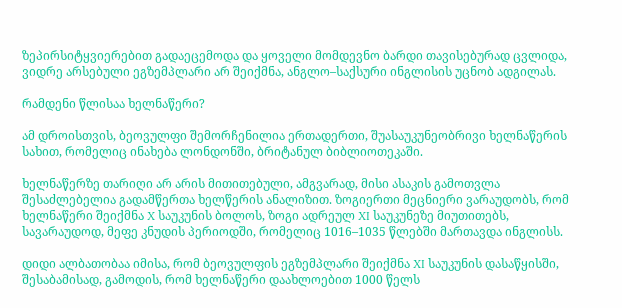ზეპირსიტყვიერებით გადაეცემოდა და ყოველი მომდევნო ბარდი თავისებურად ცვლიდა, ვიდრე არსებული ეგზემპლარი არ შეიქმნა, ანგლო–საქსური ინგლისის უცნობ ადგილას.

რამდენი წლისაა ხელნაწერი?

ამ დროისთვის, ბეოვულფი შემორჩენილია ერთადერთი, შუასაუკუნეობრივი ხელნაწერის სახით, რომელიც ინახება ლონდონში, ბრიტანულ ბიბლიოთეკაში.

ხელნაწერზე თარიღი არ არის მითითებული, ამგვარად, მისი ასაკის გამოთვლა შესაძლებელია გადამწერთა ხელწერის ანალიზით. ზოგიერთი მეცნიერი ვარაუდობს, რომ ხელნაწერი შეიქმნა X საუკუნის ბოლოს, ზოგი ადრეულ XI საუკუნეზე მიუთითებს, სავარაუდოდ, მეფე კნუდის პერიოდში, რომელიც 1016–1035 წლებში მართავდა ინგლისს.

დიდი ალბათობაა იმისა, რომ ბეოვულფის ეგზემპლარი შეიქმნა XI საუკუნის დასაწყისში, შესაბამისად, გამოდის, რომ ხელნაწერი დაახლოებით 1000 წელს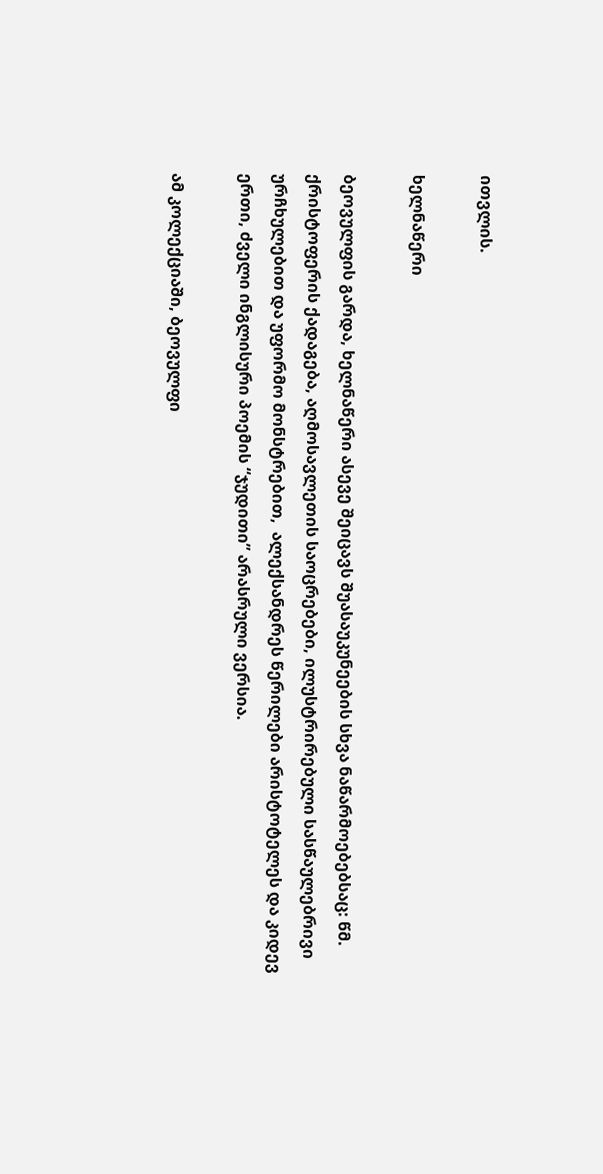ითვლის.

ხელნაწერი

ბეოვულფის გარდა, ხელნაწერი ასევე შეიცავს შუასაუკუნეების სხვა ნაწარმოებებსაც: წმ. ქრისტოფერის ქადაგება, აღმოსავლეთის საოცრებები, ილუსტრირებული სასწაულებრივი ურჩხულებით და უფორმო მონსტრებით,  ალექსანდრეს წერილები არისტოტელეს და კიდევ ერთი, ძველი ინგლისური პოემის “ჯუდითი” არასრული ვერსია.

ამ კოლექციაში, ბეოვულფი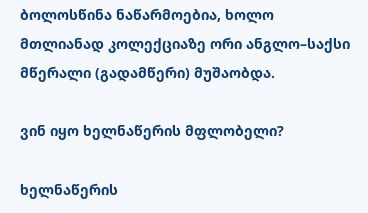ბოლოსწინა ნაწარმოებია, ხოლო მთლიანად კოლექციაზე ორი ანგლო–საქსი მწერალი (გადამწერი) მუშაობდა.

ვინ იყო ხელნაწერის მფლობელი?

ხელნაწერის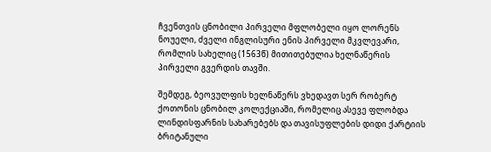ჩვენთვის ცნობილი პირველი მფლობელი იყო ლორენს ნოუელი, ძველი ინგლისური ენის პირველი მკვლევარი, რომლის სახელიც (1563წ) მითითებულია ხელნაწერის პირველი გვერდის თავში.

შემდეგ, ბეოვულფის ხელნაწერს ვხედავთ სერ რობერტ ქოთონის ცნობილ კოლექციაში, რომელიც ასევე ფლობდა ლინდისფარნის სახარებებს და თავისუფლების დიდი ქარტიის ბრიტანული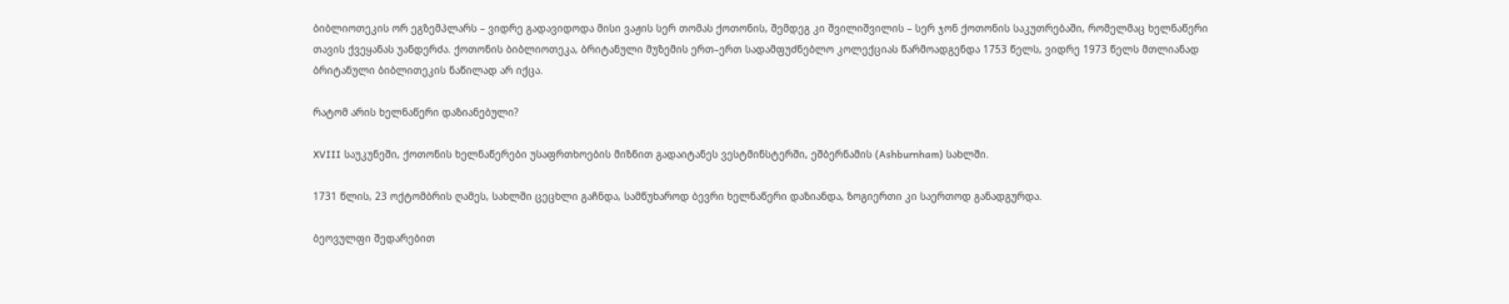ბიბლიოთეკის ორ ეგზემპლარს – ვიდრე გადავიდოდა მისი ვაჟის სერ თომას ქოთონის, შემდეგ კი შვილიშვილის – სერ ჯონ ქოთონის საკუთრებაში, რომელმაც ხელნაწერი თავის ქვეყანას უანდერძა. ქოთონის ბიბლიოთეკა, ბრიტანული მუზემის ერთ–ერთ სადამფუძნებლო კოლექციას წარმოადგენდა 1753 წელს, ვიდრე 1973 წელს მთლიანად ბრიტანული ბიბლითეკის ნაწილად არ იქცა.

რატომ არის ხელნაწერი დაზიანებული?

XVIII საუკუნეში, ქოთონის ხელნაწერები უსაფრთხოების მიზნით გადაიტანეს ვესტმინსტერში, ეშბერნამის (Ashburnham) სახლში.

1731 წლის, 23 ოქტომბრის ღამეს, სახლში ცეცხლი გაჩნდა, სამწუხაროდ ბევრი ხელნაწერი დაზიანდა, ზოგიერთი კი საერთოდ განადგურდა.

ბეოვულფი შედარებით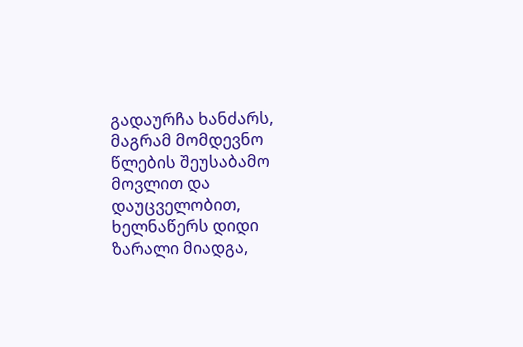გადაურჩა ხანძარს, მაგრამ მომდევნო წლების შეუსაბამო მოვლით და დაუცველობით, ხელნაწერს დიდი ზარალი მიადგა,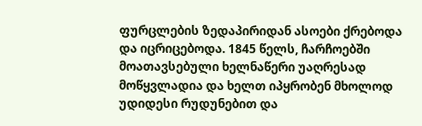ფურცლების ზედაპირიდან ასოები ქრებოდა და იცრიცებოდა. 1845 წელს, ჩარჩოებში მოათავსებული ხელნაწერი უაღრესად მოწყვლადია და ხელთ იპყრობენ მხოლოდ უდიდესი რუდუნებით და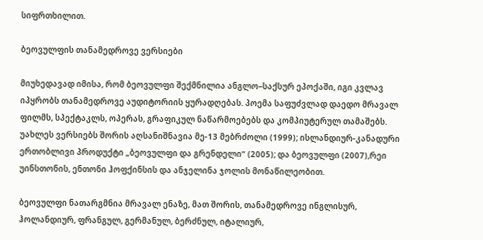სიფრთხილით.

ბეოვულფის თანამედროვე ვერსიები

მიუხედავად იმისა, რომ ბეოვულფი შექმნილია ანგლო–საქსურ ეპოქაში, იგი კვლავ იპყრობს თანამედროვე აუდიტორიის ყურადღებას. პოემა საფუძვლად დაედო მრავალ ფილმს, სპექტაკლს, ოპერას, გრაფიკულ ნაწარმოებებს და კომპიუტერულ თამაშებს. უახლეს ვერსიებს შორის აღსანიშნავია მე-13 მებრძოლი (1999); ისლანდიურ-კანადური ერთობლივი პროდუქტი „ბეოვულფი და გრენდელი“ (2005); და ბეოვულფი (2007),რეი უინსთონის, ენთონი ჰოფქინსის და ანჯელინა ჯოლის მონაწილეობით.

ბეოვულფი ნათარგმნია მრავალ ენაზე, მათ შორის, თანამედროვე ინგლისურ, ჰოლანდიურ, ფრანგულ, გერმანულ, ბერძნულ, იტალიურ,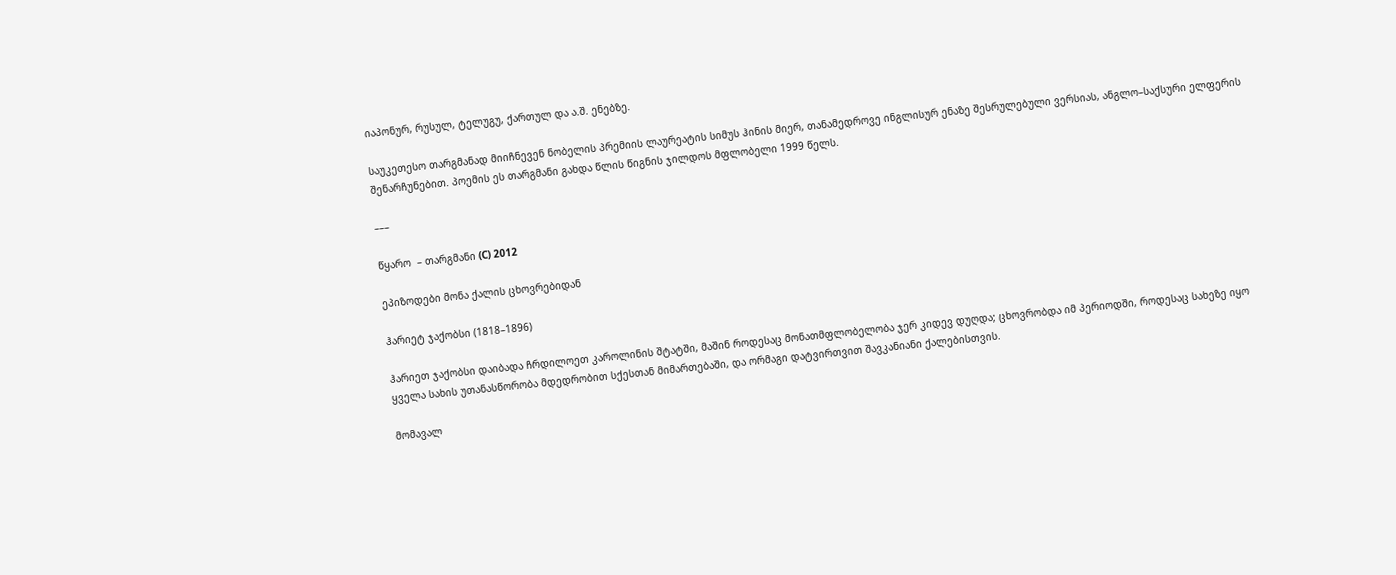იაპონურ, რუსულ, ტელუგუ, ქართულ და ა.შ. ენებზე.

საუკეთესო თარგმანად მიიჩნევენ ნობელის პრემიის ლაურეატის სიმუს ჰინის მიერ, თანამედროვე ინგლისურ ენაზე შესრულებული ვერსიას, ანგლო–საქსური ელფერის შენარჩუნებით. პოემის ეს თარგმანი გახდა წლის წიგნის ჯილდოს მფლობელი 1999 წელს.

–––

წყარო  – თარგმანი (С) 2012

ეპიზოდები მონა ქალის ცხოვრებიდან

ჰარიეტ ჯაქობსი (1818–1896)

ჰარიეთ ჯაქობსი დაიბადა ჩრდილოეთ კაროლინის შტატში, მაშინ როდესაც მონათმფლობელობა ჯერ კიდევ დუღდა; ცხოვრობდა იმ პერიოდში, როდესაც სახეზე იყო ყველა სახის უთანასწორობა მდედრობით სქესთან მიმართებაში, და ორმაგი დატვირთვით შავკანიანი ქალებისთვის.

მომავალ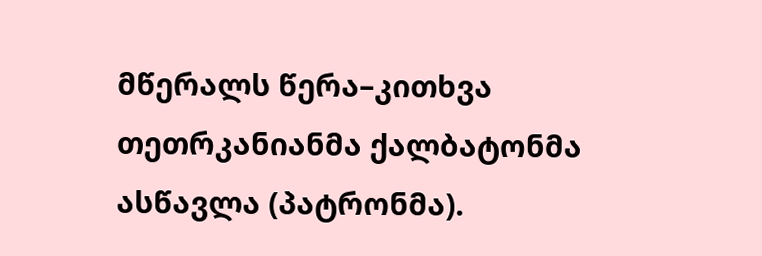მწერალს წერა–კითხვა თეთრკანიანმა ქალბატონმა ასწავლა (პატრონმა).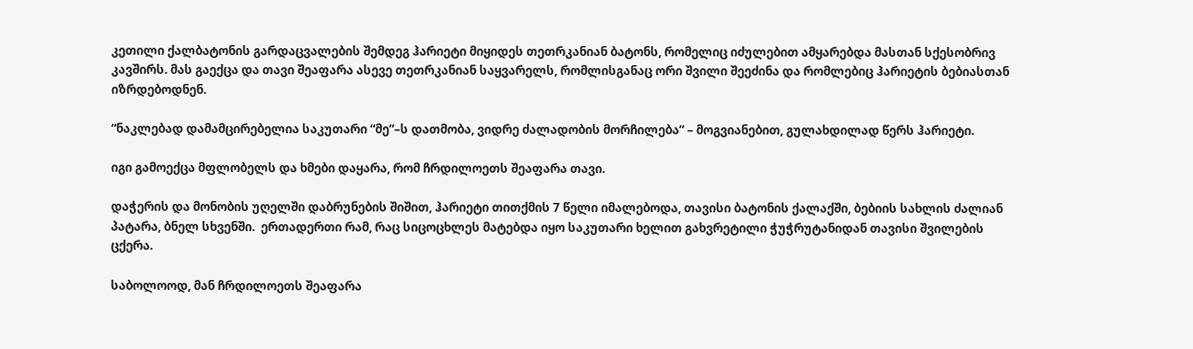კეთილი ქალბატონის გარდაცვალების შემდეგ ჰარიეტი მიყიდეს თეთრკანიან ბატონს, რომელიც იძულებით ამყარებდა მასთან სქესობრივ კავშირს. მას გაექცა და თავი შეაფარა ასევე თეთრკანიან საყვარელს, რომლისგანაც ორი შვილი შეეძინა და რომლებიც ჰარიეტის ბებიასთან იზრდებოდნენ.

“ნაკლებად დამამცირებელია საკუთარი “მე”–ს დათმობა, ვიდრე ძალადობის მორჩილება” – მოგვიანებით, გულახდილად წერს ჰარიეტი.

იგი გამოექცა მფლობელს და ხმები დაყარა, რომ ჩრდილოეთს შეაფარა თავი.

დაჭერის და მონობის უღელში დაბრუნების შიშით, ჰარიეტი თითქმის 7 წელი იმალებოდა, თავისი ბატონის ქალაქში, ბებიის სახლის ძალიან პატარა, ბნელ სხვენში.  ერთადერთი რამ, რაც სიცოცხლეს მატებდა იყო საკუთარი ხელით გახვრეტილი ჭუჭრუტანიდან თავისი შვილების ცქერა.

საბოლოოდ, მან ჩრდილოეთს შეაფარა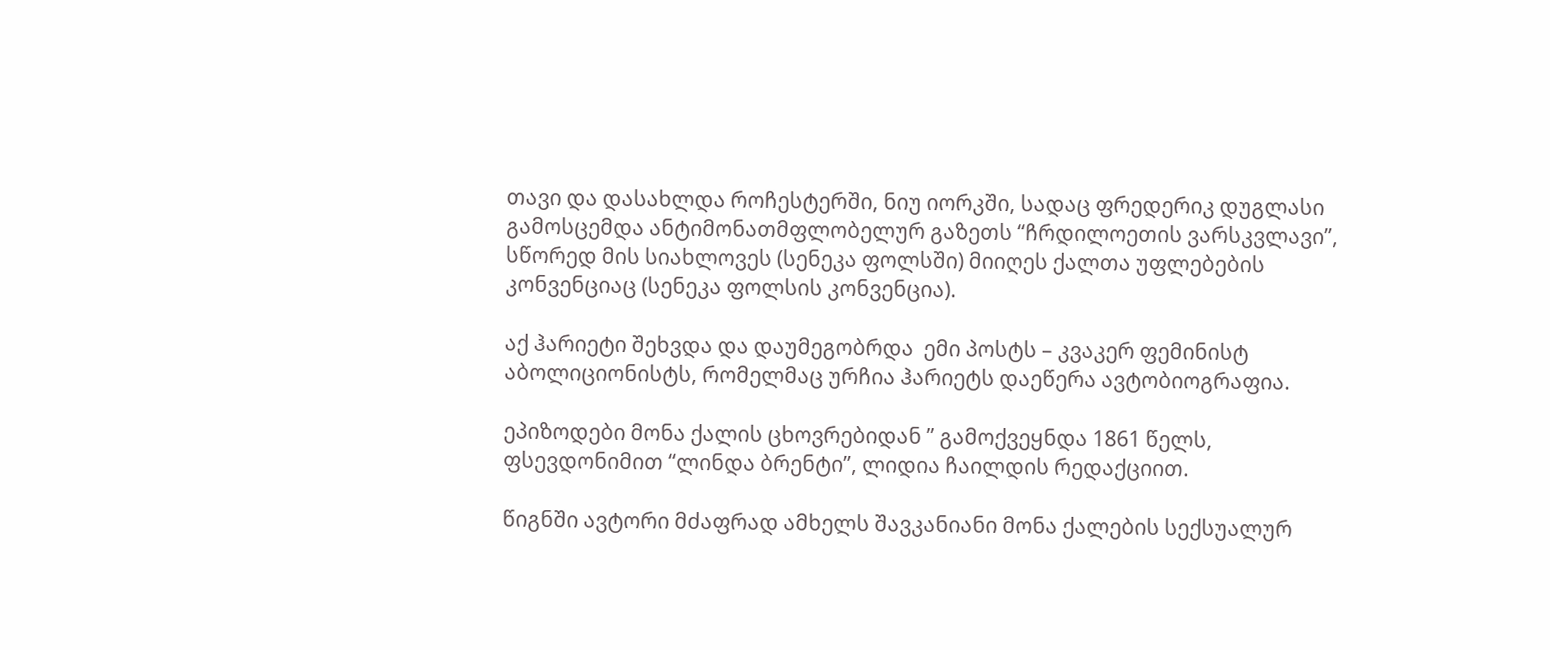თავი და დასახლდა როჩესტერში, ნიუ იორკში, სადაც ფრედერიკ დუგლასი გამოსცემდა ანტიმონათმფლობელურ გაზეთს “ჩრდილოეთის ვარსკვლავი”, სწორედ მის სიახლოვეს (სენეკა ფოლსში) მიიღეს ქალთა უფლებების კონვენციაც (სენეკა ფოლსის კონვენცია).

აქ ჰარიეტი შეხვდა და დაუმეგობრდა  ემი პოსტს – კვაკერ ფემინისტ აბოლიციონისტს, რომელმაც ურჩია ჰარიეტს დაეწერა ავტობიოგრაფია.

ეპიზოდები მონა ქალის ცხოვრებიდან ” გამოქვეყნდა 1861 წელს, ფსევდონიმით “ლინდა ბრენტი”, ლიდია ჩაილდის რედაქციით.

წიგნში ავტორი მძაფრად ამხელს შავკანიანი მონა ქალების სექსუალურ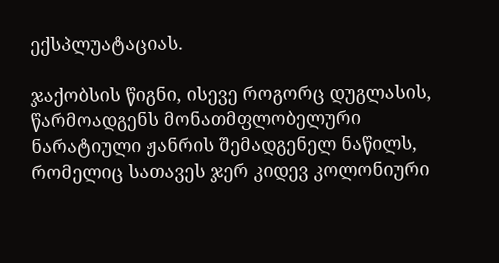ექსპლუატაციას.

ჯაქობსის წიგნი, ისევე როგორც დუგლასის, წარმოადგენს მონათმფლობელური ნარატიული ჟანრის შემადგენელ ნაწილს, რომელიც სათავეს ჯერ კიდევ კოლონიური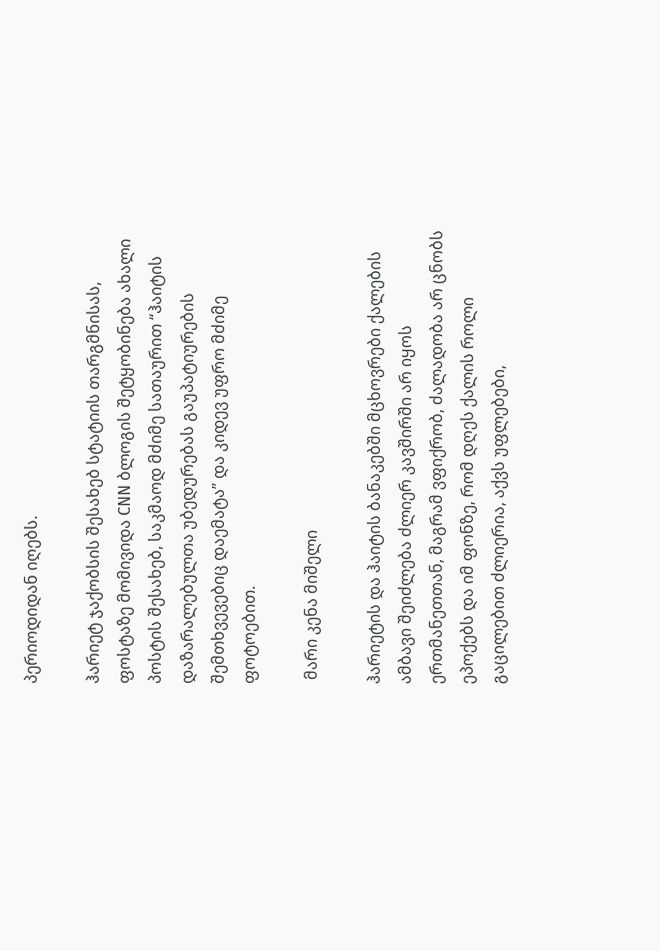პერიოდიდან იღებს.

ჰარიეტ ჯაქობსის შესახებ სტატიის თარგმნისას, ფოსტაზე მომივიდა CNN ბლოგის შეტყობინება ახალი პოსტის შესახებ, საკმაოდ მძიმე სათაურით “ჰაიტის დაზარალებულთა უბედურებას გაუპატიურების შემთხვევებიც დაემატა” და კიდევ უფრო მძიმე ფოტოებით.

 მარი კენა მიშელი

ჰარიეტის და ჰაიტის ბანაკებში მცხოვრები ქალების ამბავი შეიძლება ძლიერ კავშირში არ იყოს ერთმანეთთან, მაგრამ ვფიქრობ, ძალადობა არ ცნობს ეპოქებს და იმ ფონზე, რომ დღეს ქალის როლი გაცილებით ძლიერია, აქვს უფლებები,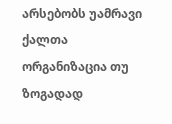არსებობს უამრავი ქალთა ორგანიზაცია თუ ზოგადად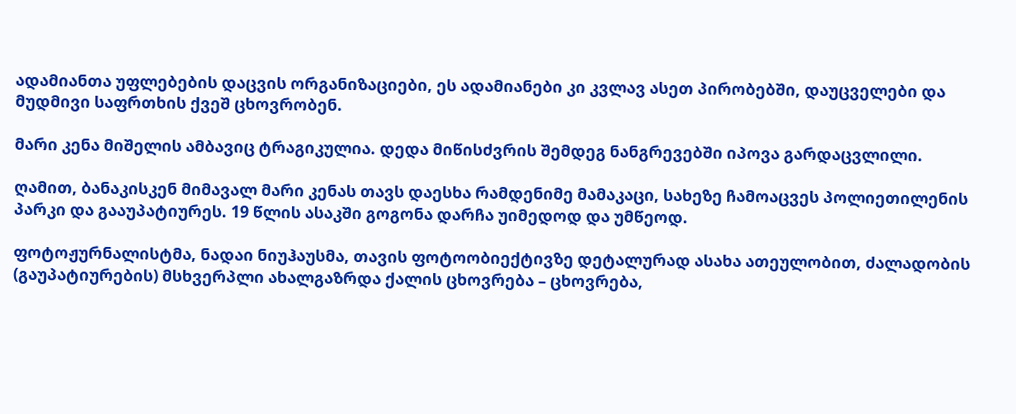ადამიანთა უფლებების დაცვის ორგანიზაციები, ეს ადამიანები კი კვლავ ასეთ პირობებში, დაუცველები და მუდმივი საფრთხის ქვეშ ცხოვრობენ.

მარი კენა მიშელის ამბავიც ტრაგიკულია. დედა მიწისძვრის შემდეგ ნანგრევებში იპოვა გარდაცვლილი.

ღამით, ბანაკისკენ მიმავალ მარი კენას თავს დაესხა რამდენიმე მამაკაცი, სახეზე ჩამოაცვეს პოლიეთილენის პარკი და გააუპატიურეს. 19 წლის ასაკში გოგონა დარჩა უიმედოდ და უმწეოდ.

ფოტოჟურნალისტმა, ნადაი ნიუჰაუსმა, თავის ფოტოობიექტივზე დეტალურად ასახა ათეულობით, ძალადობის (გაუპატიურების) მსხვერპლი ახალგაზრდა ქალის ცხოვრება – ცხოვრება,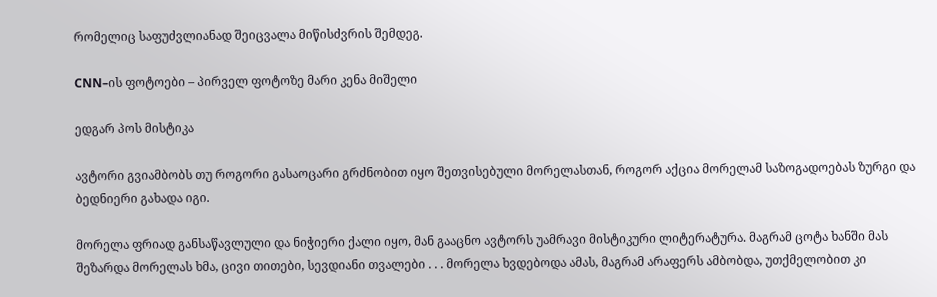რომელიც საფუძვლიანად შეიცვალა მიწისძვრის შემდეგ.

CNN–ის ფოტოები – პირველ ფოტოზე მარი კენა მიშელი

ედგარ პოს მისტიკა

ავტორი გვიამბობს თუ როგორი გასაოცარი გრძნობით იყო შეთვისებული მორელასთან, როგორ აქცია მორელამ საზოგადოებას ზურგი და ბედნიერი გახადა იგი.

მორელა ფრიად განსაწავლული და ნიჭიერი ქალი იყო, მან გააცნო ავტორს უამრავი მისტიკური ლიტერატურა. მაგრამ ცოტა ხანში მას შეზარდა მორელას ხმა, ცივი თითები, სევდიანი თვალები . . . მორელა ხვდებოდა ამას, მაგრამ არაფერს ამბობდა, უთქმელობით კი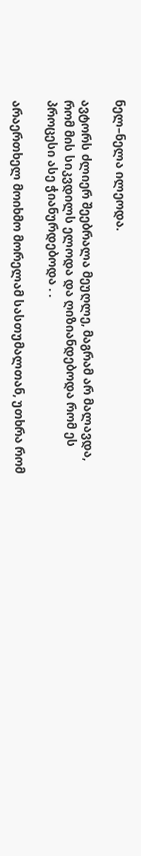ნელ–ნელა ილეოდა.

ავტორს ძლიერ შეებრალა მეუღლე, მაგრამ არ მალავდა, რომ მის სიკვდილს ელოდა და ღიზიანდებოდა რომ ეს პროცესი ასე ჭიანურდებოდა . .

არაერთხელ მოიხმო მორელამ სასთუმალთან, უთხრა რომ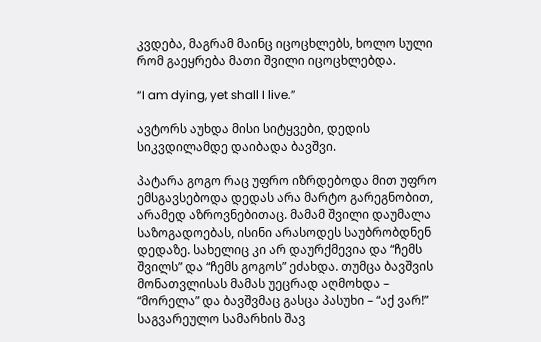კვდება, მაგრამ მაინც იცოცხლებს, ხოლო სული რომ გაეყრება მათი შვილი იცოცხლებდა.

“I am dying, yet shall I live.”

ავტორს აუხდა მისი სიტყვები, დედის სიკვდილამდე დაიბადა ბავშვი.

პატარა გოგო რაც უფრო იზრდებოდა მით უფრო ემსგავსებოდა დედას არა მარტო გარეგნობით, არამედ აზროვნებითაც. მამამ შვილი დაუმალა საზოგადოებას, ისინი არასოდეს საუბრობდნენ დედაზე. სახელიც კი არ დაურქმევია და “ჩემს შვილს” და “ჩემს გოგოს” ეძახდა. თუმცა ბავშვის მონათვლისას მამას უეცრად აღმოხდა – “მორელა” და ბავშვმაც გასცა პასუხი – “აქ ვარ!” საგვარეულო სამარხის შავ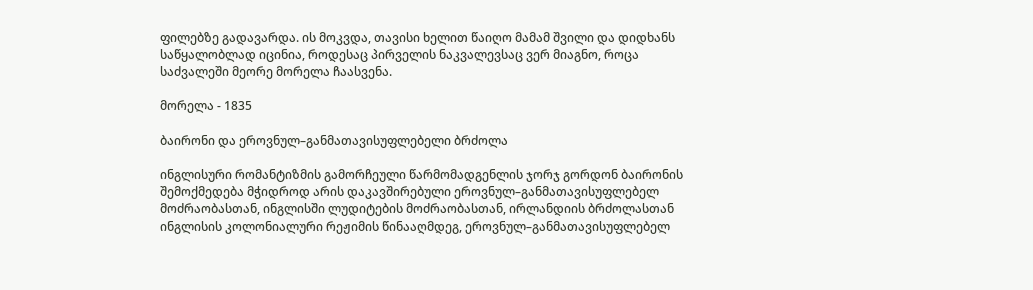ფილებზე გადავარდა. ის მოკვდა, თავისი ხელით წაიღო მამამ შვილი და დიდხანს საწყალობლად იცინია, როდესაც პირველის ნაკვალევსაც ვერ მიაგნო, როცა საძვალეში მეორე მორელა ჩაასვენა.

მორელა - 1835

ბაირონი და ეროვნულ–განმათავისუფლებელი ბრძოლა

ინგლისური რომანტიზმის გამორჩეული წარმომადგენლის ჯორჯ გორდონ ბაირონის შემოქმედება მჭიდროდ არის დაკავშირებული ეროვნულ–განმათავისუფლებელ მოძრაობასთან, ინგლისში ლუდიტების მოძრაობასთან, ირლანდიის ბრძოლასთან ინგლისის კოლონიალური რეჟიმის წინააღმდეგ, ეროვნულ–განმათავისუფლებელ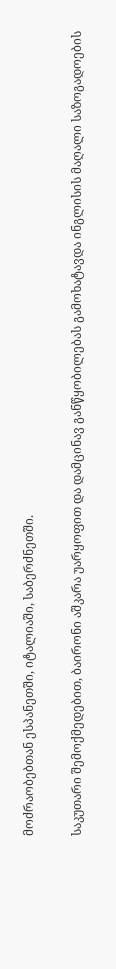მოძრაობებთან ესპანეთში, იტალიაში, საბერძნეთში.

საკუთარი შემოქმედებით, ბაირონი აშკარა უარყოფით და დამცინავ განწყობილებას გამოხატავდა ინგლისის მაღალი საზოგადოების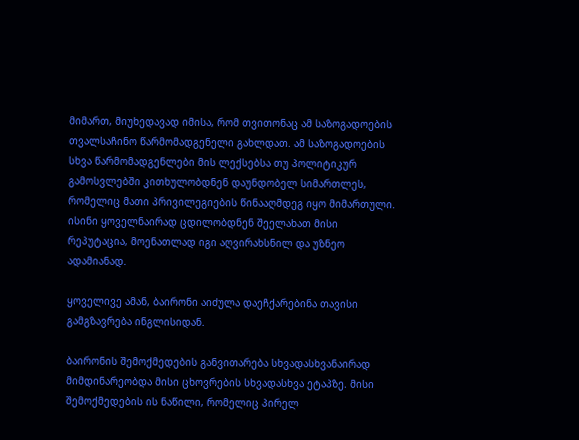მიმართ, მიუხედავად იმისა, რომ თვითონაც ამ საზოგადოების თვალსაჩინო წარმომადგენელი გახლდათ. ამ საზოგადოების სხვა წარმომადგენლები მის ლექსებსა თუ პოლიტიკურ გამოსვლებში კითხულობდნენ დაუნდობელ სიმართლეს, რომელიც მათი პრივილეგიების წინააღმდეგ იყო მიმართული. ისინი ყოველნაირად ცდილობდნენ შეელახათ მისი რეპუტაცია, მოენათლად იგი აღვირახსნილ და უზნეო ადამიანად.

ყოველივე ამან, ბაირონი აიძულა დაეჩქარებინა თავისი გამგზავრება ინგლისიდან.

ბაირონის შემოქმედების განვითარება სხვადასხვანაირად მიმდინარეობდა მისი ცხოვრების სხვადასხვა ეტაპზე. მისი შემოქმედების ის ნაწილი, რომელიც პირელ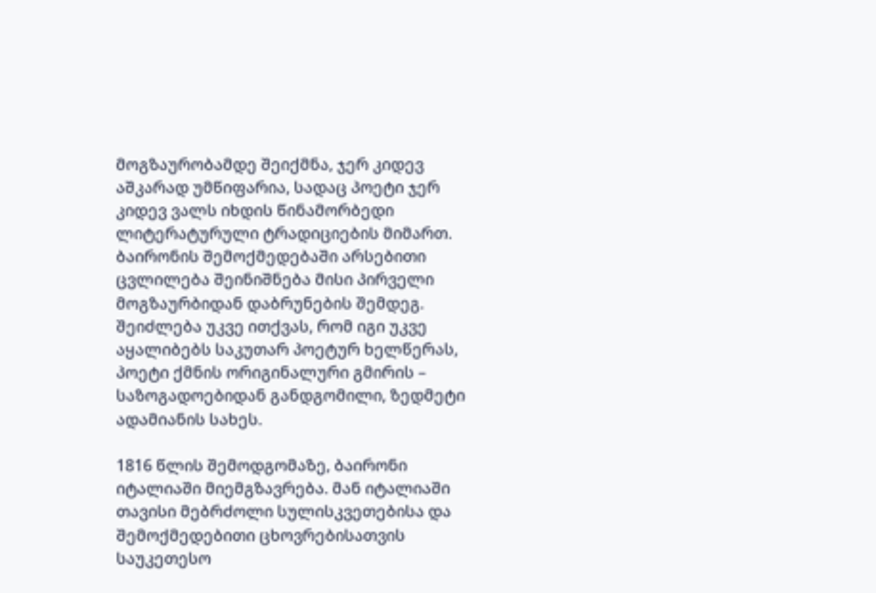მოგზაურობამდე შეიქმნა, ჯერ კიდევ აშკარად უმწიფარია, სადაც პოეტი ჯერ კიდევ ვალს იხდის წინამორბედი ლიტერატურული ტრადიციების მიმართ. ბაირონის შემოქმედებაში არსებითი ცვლილება შეინიშნება მისი პირველი მოგზაურბიდან დაბრუნების შემდეგ. შეიძლება უკვე ითქვას, რომ იგი უკვე აყალიბებს საკუთარ პოეტურ ხელწერას, პოეტი ქმნის ორიგინალური გმირის – საზოგადოებიდან განდგომილი, ზედმეტი ადამიანის სახეს.

1816 წლის შემოდგომაზე, ბაირონი იტალიაში მიემგზავრება. მან იტალიაში თავისი მებრძოლი სულისკვეთებისა და შემოქმედებითი ცხოვრებისათვის საუკეთესო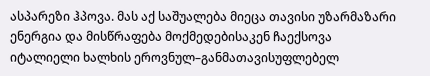ასპარეზი ჰპოვა. მას აქ საშუალება მიეცა თავისი უზარმაზარი ენერგია და მისწრაფება მოქმედებისაკენ ჩაექსოვა იტალიელი ხალხის ეროვნულ–განმათავისუფლებელ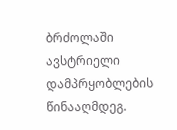ბრძოლაში ავსტრიელი დამპრყობლების წინააღმდეგ.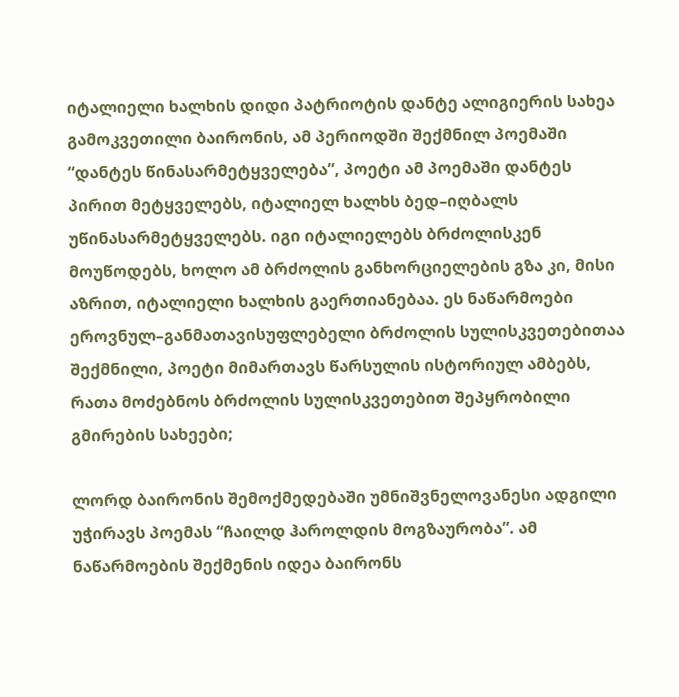იტალიელი ხალხის დიდი პატრიოტის დანტე ალიგიერის სახეა გამოკვეთილი ბაირონის, ამ პერიოდში შექმნილ პოემაში “დანტეს წინასარმეტყველება”, პოეტი ამ პოემაში დანტეს პირით მეტყველებს, იტალიელ ხალხს ბედ–იღბალს უწინასარმეტყველებს. იგი იტალიელებს ბრძოლისკენ მოუწოდებს, ხოლო ამ ბრძოლის განხორციელების გზა კი, მისი აზრით, იტალიელი ხალხის გაერთიანებაა. ეს ნაწარმოები ეროვნულ–განმათავისუფლებელი ბრძოლის სულისკვეთებითაა შექმნილი, პოეტი მიმართავს წარსულის ისტორიულ ამბებს, რათა მოძებნოს ბრძოლის სულისკვეთებით შეპყრობილი გმირების სახეები;

ლორდ ბაირონის შემოქმედებაში უმნიშვნელოვანესი ადგილი უჭირავს პოემას “ჩაილდ ჰაროლდის მოგზაურობა”. ამ ნაწარმოების შექმენის იდეა ბაირონს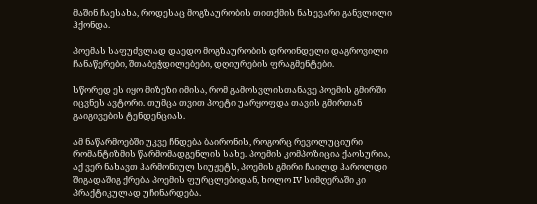მაშინ ჩაესახა, როდესაც მოგზაურობის თითქმის ნახევარი განვლილი ჰქონდა.

პოემას საფუძვლად დაედო მოგზაურობის დროინდელი დაგროვილი ჩანაწერები, შთაბეჭდილებები, დღიურების ფრაგმენტები.

სწორედ ეს იყო მიზეზი იმისა, რომ გამოსვლისთანავე პოემის გმირში იცვნეს ავტორი. თუმცა თვით პოეტი უარყოფდა თავის გმირთან გაიგივების ტენდენციას.

ამ ნაწარმოებში უკვე ჩნდება ბაირონის, როგორც რევოლუციური რომანტიზმის წარმომადგენლის სახე. პოემის კომპოზიცია ქაოსურია, აქ ვერ ნახავთ ჰარმონიულ სიუჟეტს, პოემის გმირი ჩაილდ ჰაროლდი შიგადაშიგ ქრება პოემის ფურცლებიდან, ხოლო IV სიმღერაში კი პრაქტიკულად უჩინარდება.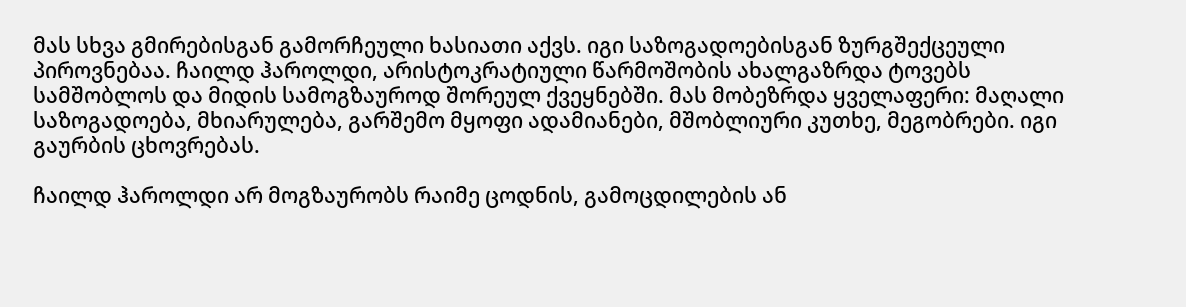მას სხვა გმირებისგან გამორჩეული ხასიათი აქვს. იგი საზოგადოებისგან ზურგშექცეული პიროვნებაა. ჩაილდ ჰაროლდი, არისტოკრატიული წარმოშობის ახალგაზრდა ტოვებს სამშობლოს და მიდის სამოგზაუროდ შორეულ ქვეყნებში. მას მობეზრდა ყველაფერი: მაღალი საზოგადოება, მხიარულება, გარშემო მყოფი ადამიანები, მშობლიური კუთხე, მეგობრები. იგი გაურბის ცხოვრებას.

ჩაილდ ჰაროლდი არ მოგზაურობს რაიმე ცოდნის, გამოცდილების ან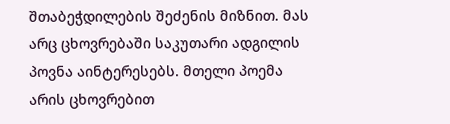შთაბეჭდილების შეძენის მიზნით. მას არც ცხოვრებაში საკუთარი ადგილის პოვნა აინტერესებს. მთელი პოემა არის ცხოვრებით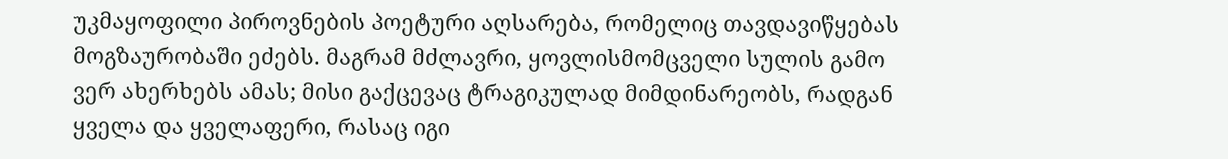უკმაყოფილი პიროვნების პოეტური აღსარება, რომელიც თავდავიწყებას მოგზაურობაში ეძებს. მაგრამ მძლავრი, ყოვლისმომცველი სულის გამო ვერ ახერხებს ამას; მისი გაქცევაც ტრაგიკულად მიმდინარეობს, რადგან ყველა და ყველაფერი, რასაც იგი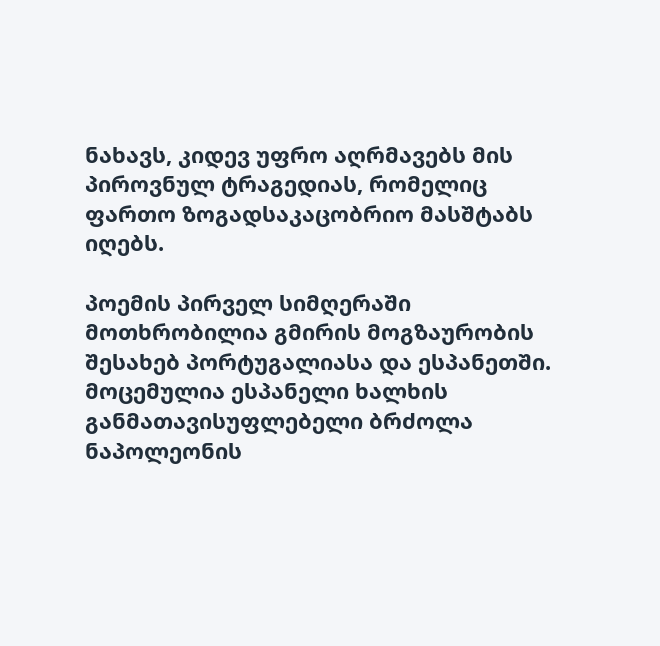ნახავს, კიდევ უფრო აღრმავებს მის პიროვნულ ტრაგედიას, რომელიც ფართო ზოგადსაკაცობრიო მასშტაბს იღებს.

პოემის პირველ სიმღერაში მოთხრობილია გმირის მოგზაურობის შესახებ პორტუგალიასა და ესპანეთში. მოცემულია ესპანელი ხალხის განმათავისუფლებელი ბრძოლა ნაპოლეონის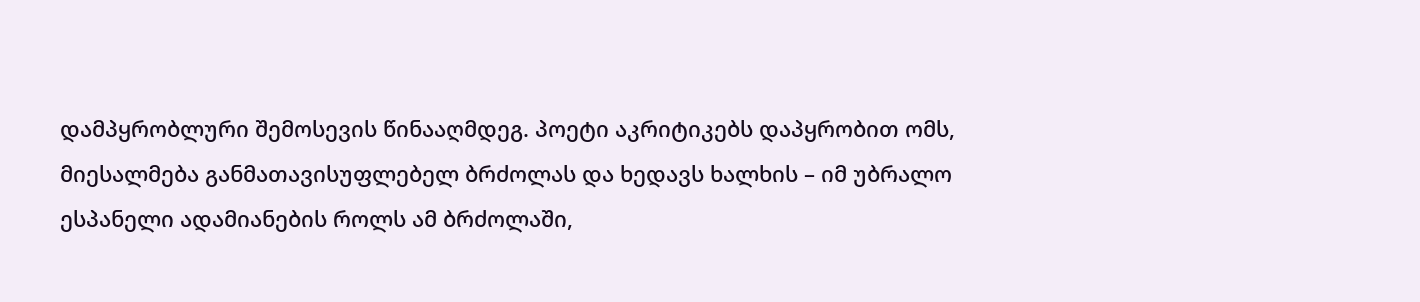დამპყრობლური შემოსევის წინააღმდეგ. პოეტი აკრიტიკებს დაპყრობით ომს, მიესალმება განმათავისუფლებელ ბრძოლას და ხედავს ხალხის – იმ უბრალო ესპანელი ადამიანების როლს ამ ბრძოლაში,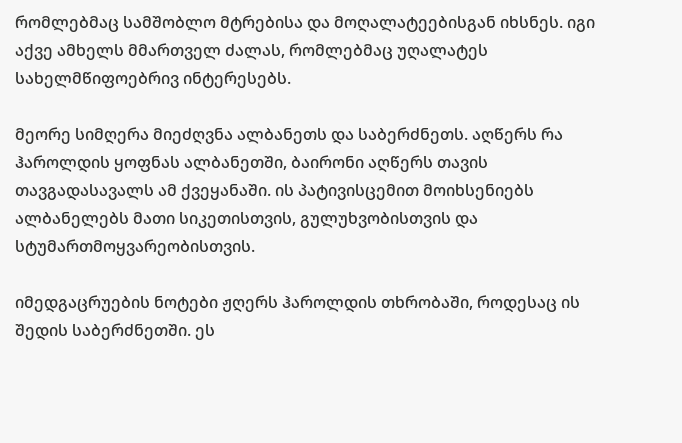რომლებმაც სამშობლო მტრებისა და მოღალატეებისგან იხსნეს. იგი აქვე ამხელს მმართველ ძალას, რომლებმაც უღალატეს სახელმწიფოებრივ ინტერესებს.

მეორე სიმღერა მიეძღვნა ალბანეთს და საბერძნეთს. აღწერს რა ჰაროლდის ყოფნას ალბანეთში, ბაირონი აღწერს თავის თავგადასავალს ამ ქვეყანაში. ის პატივისცემით მოიხსენიებს ალბანელებს მათი სიკეთისთვის, გულუხვობისთვის და სტუმართმოყვარეობისთვის.

იმედგაცრუების ნოტები ჟღერს ჰაროლდის თხრობაში, როდესაც ის შედის საბერძნეთში. ეს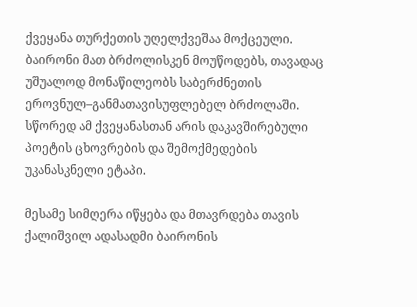ქვეყანა თურქეთის უღელქვეშაა მოქცეული. ბაირონი მათ ბრძოლისკენ მოუწოდებს, თავადაც უშუალოდ მონაწილეობს საბერძნეთის ეროვნულ–განმათავისუფლებელ ბრძოლაში. სწორედ ამ ქვეყანასთან არის დაკავშირებული პოეტის ცხოვრების და შემოქმედების უკანასკნელი ეტაპი.

მესამე სიმღერა იწყება და მთავრდება თავის ქალიშვილ ადასადმი ბაირონის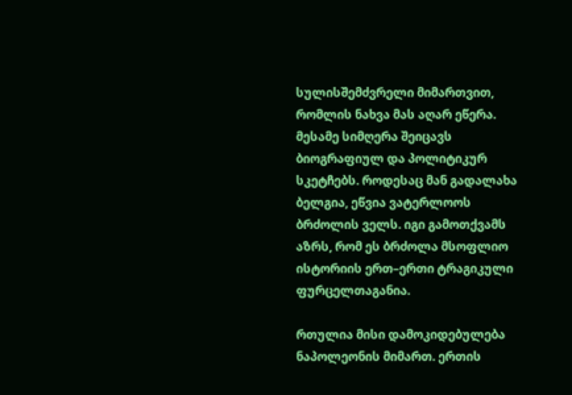სულისშემძვრელი მიმართვით, რომლის ნახვა მას აღარ ეწერა. მესამე სიმღერა შეიცავს ბიოგრაფიულ და პოლიტიკურ სკეტჩებს. როდესაც მან გადალახა ბელგია, ეწვია ვატერლოოს ბრძოლის ველს. იგი გამოთქვამს აზრს, რომ ეს ბრძოლა მსოფლიო ისტორიის ერთ–ერთი ტრაგიკული ფურცელთაგანია.

რთულია მისი დამოკიდებულება ნაპოლეონის მიმართ. ერთის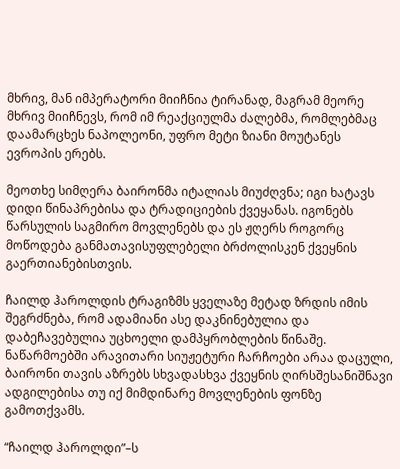მხრივ, მან იმპერატორი მიიჩნია ტირანად, მაგრამ მეორე მხრივ მიიჩნევს, რომ იმ რეაქციულმა ძალებმა, რომლებმაც დაამარცხეს ნაპოლეონი, უფრო მეტი ზიანი მოუტანეს ევროპის ერებს.

მეოთხე სიმღერა ბაირონმა იტალიას მიუძღვნა; იგი ხატავს დიდი წინაპრებისა და ტრადიციების ქვეყანას. იგონებს წარსულის საგმირო მოვლენებს და ეს ჟღერს როგორც მოწოდება განმათავისუფლებელი ბრძოლისკენ ქვეყნის გაერთიანებისთვის.

ჩაილდ ჰაროლდის ტრაგიზმს ყველაზე მეტად ზრდის იმის შეგრძნება, რომ ადამიანი ასე დაკნინებულია და დაბეჩავებულია უცხოელი დამპყრობლების წინაშე. ნაწარმოებში არავითარი სიუჟეტური ჩარჩოები არაა დაცული, ბაირონი თავის აზრებს სხვადასხვა ქვეყნის ღირსშესანიშნავი ადგილებისა თუ იქ მიმდინარე მოვლენების ფონზე გამოთქვამს.

“ჩაილდ ჰაროლდი”–ს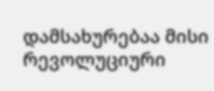დამსახურებაა მისი რევოლუციური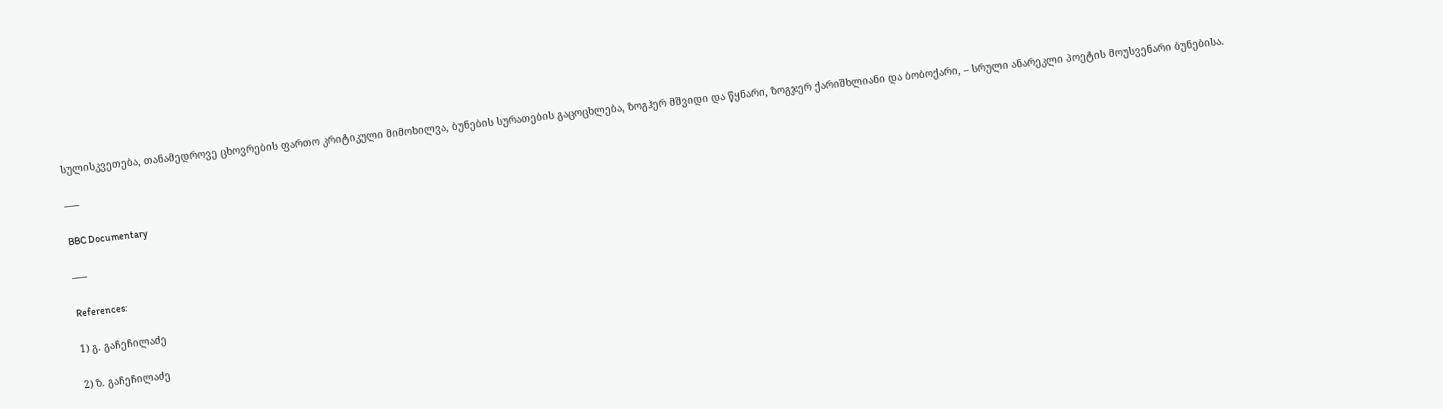სულისკვეთება, თანამედროვე ცხოვრების ფართო კრიტიკული მიმოხილვა, ბუნების სურათების გაცოცხლება, ზოგჰერ მშვიდი და წყნარი, ზოგჯერ ქარიშხლიანი და ბობოქარი, – სრული ანარეკლი პოეტის მოუსვენარი ბუნებისა.

–––

BBC Documentary

–––

References:

1) გ. გაჩეჩილაძე

2) ზ. გაჩეჩილაძე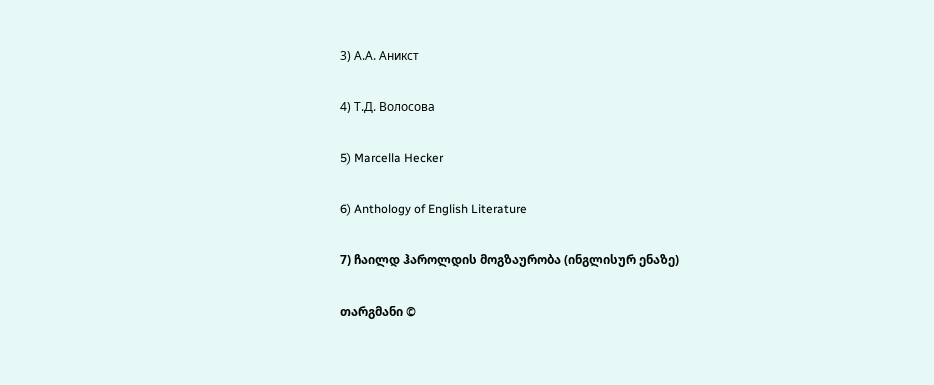3) А.А. Аникст

4) Т.Д. Волосова

5) Marcella Hecker

6) Anthology of English Literature

7) ჩაილდ ჰაროლდის მოგზაურობა (ინგლისურ ენაზე)

თარგმანი ©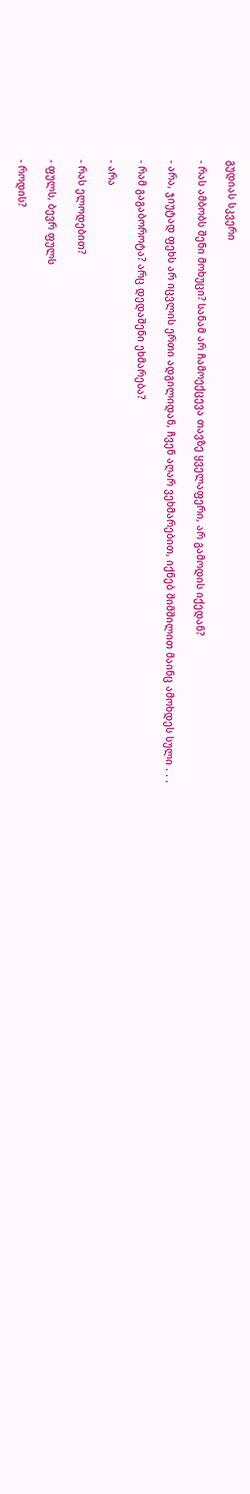გუდიას სკვერი

- რას ამბობს შენი მოხუცი? სანამ არ ჩამოექცევა თავზე ყველაფერი, არ გამოდის იქედან?

- არა, ჯიუტად ფეხს არ იცვლის ერთი ადგილიდან, ჩვენ აღარ ვეხმარებით, იქნებ შიმშილით მაინც ამოხდეს სული . . .

- რამ გაგაბოროტა? არც დედაშენი ეხმარება?

- არა

- რას ელოდებით?

- ფულს, ბევრ ფულს

- როდის?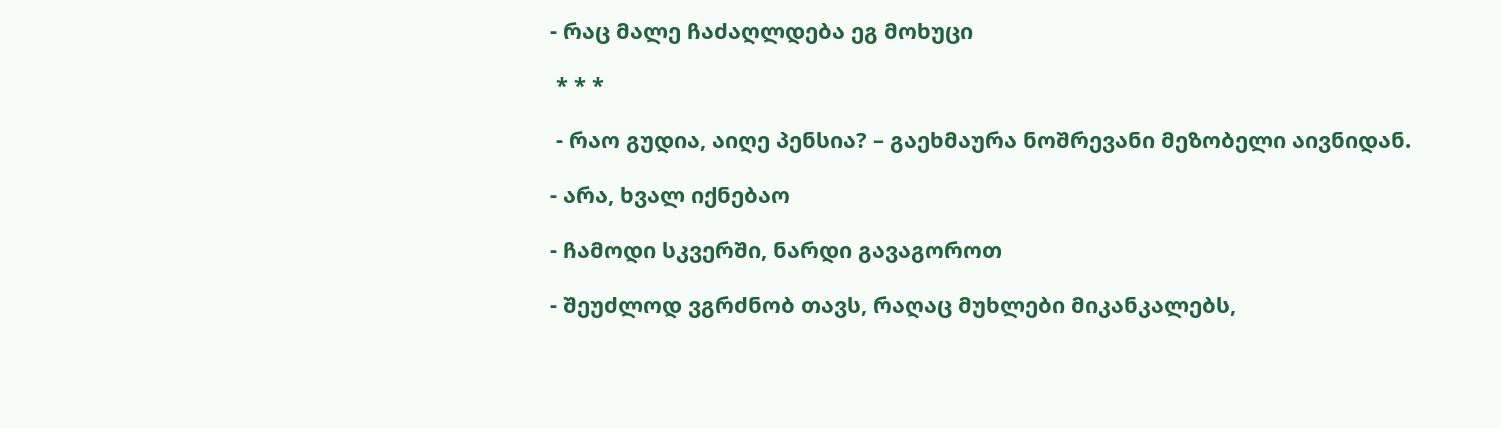- რაც მალე ჩაძაღლდება ეგ მოხუცი

 * * *

 - რაო გუდია, აიღე პენსია? – გაეხმაურა ნოშრევანი მეზობელი აივნიდან.

- არა, ხვალ იქნებაო

- ჩამოდი სკვერში, ნარდი გავაგოროთ

- შეუძლოდ ვგრძნობ თავს, რაღაც მუხლები მიკანკალებს,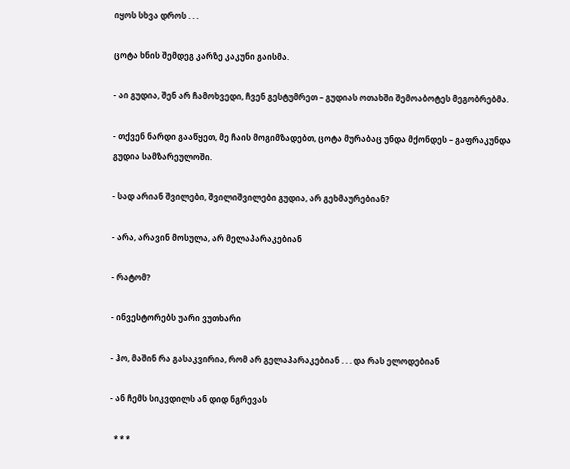იყოს სხვა დროს . . .

ცოტა ხნის შემდეგ კარზე კაკუნი გაისმა.

- აი გუდია, შენ არ ჩამოხვედი, ჩვენ გესტუმრეთ – გუდიას ოთახში შემოაბოტეს მეგობრებმა.

- თქვენ ნარდი გააწყეთ, მე ჩაის მოგიმზადებთ, ცოტა მურაბაც უნდა მქონდეს – გაფრაკუნდა გუდია სამზარეულოში.

- სად არიან შვილები, შვილიშვილები გუდია, არ გეხმაურებიან?

- არა, არავინ მოსულა, არ მელაპარაკებიან

- რატომ?

- ინვესტორებს უარი ვუთხარი

- ჰო, მაშინ რა გასაკვირია, რომ არ გელაპარაკებიან . . . და რას ელოდებიან

- ან ჩემს სიკვდილს ან დიდ ნგრევას

  * * *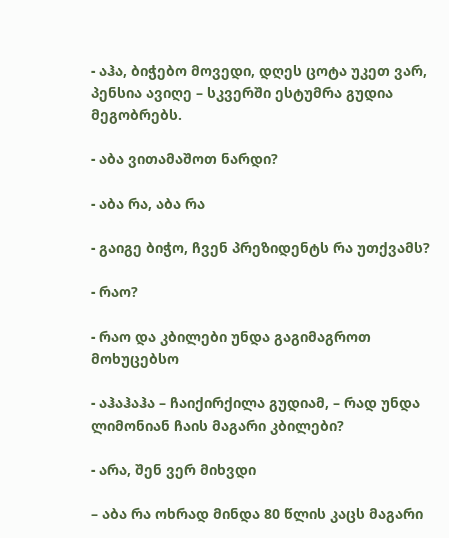- აჰა, ბიჭებო მოვედი, დღეს ცოტა უკეთ ვარ, პენსია ავიღე – სკვერში ესტუმრა გუდია მეგობრებს.

- აბა ვითამაშოთ ნარდი?

- აბა რა, აბა რა

- გაიგე ბიჭო, ჩვენ პრეზიდენტს რა უთქვამს?

- რაო?

- რაო და კბილები უნდა გაგიმაგროთ მოხუცებსო

- აჰაჰაჰა – ჩაიქირქილა გუდიამ, – რად უნდა ლიმონიან ჩაის მაგარი კბილები?

- არა, შენ ვერ მიხვდი

– აბა რა ოხრად მინდა 80 წლის კაცს მაგარი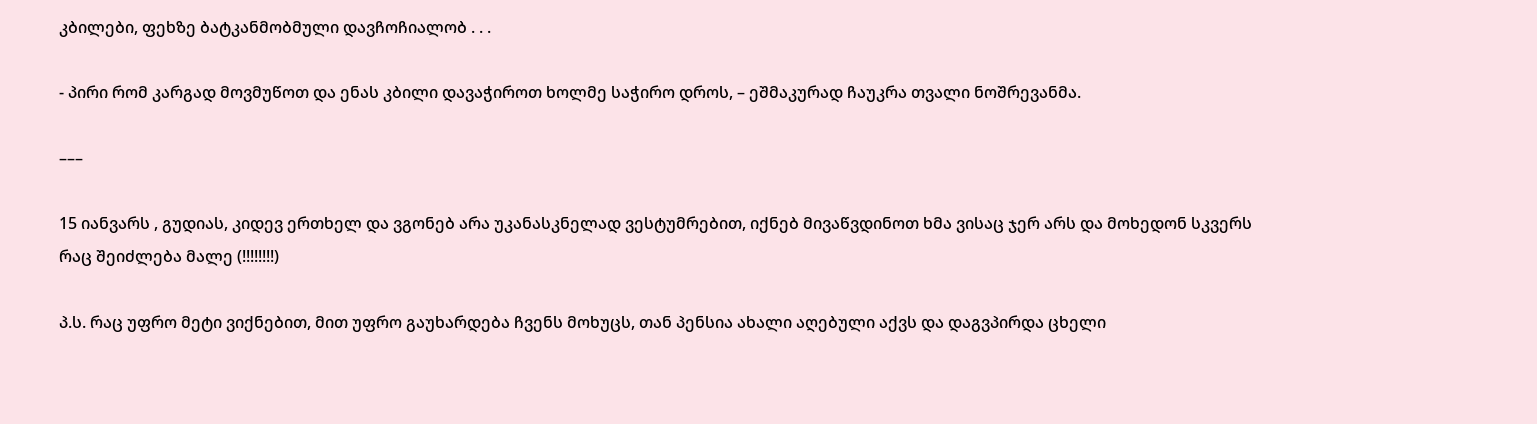კბილები, ფეხზე ბატკანმობმული დავჩოჩიალობ . . .

- პირი რომ კარგად მოვმუწოთ და ენას კბილი დავაჭიროთ ხოლმე საჭირო დროს, – ეშმაკურად ჩაუკრა თვალი ნოშრევანმა.

–––

15 იანვარს , გუდიას, კიდევ ერთხელ და ვგონებ არა უკანასკნელად ვესტუმრებით, იქნებ მივაწვდინოთ ხმა ვისაც ჯერ არს და მოხედონ სკვერს რაც შეიძლება მალე (!!!!!!!!)

პ.ს. რაც უფრო მეტი ვიქნებით, მით უფრო გაუხარდება ჩვენს მოხუცს, თან პენსია ახალი აღებული აქვს და დაგვპირდა ცხელი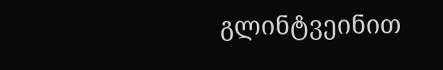გლინტვეინით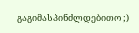გაგიმასპინძლდებითო ;)